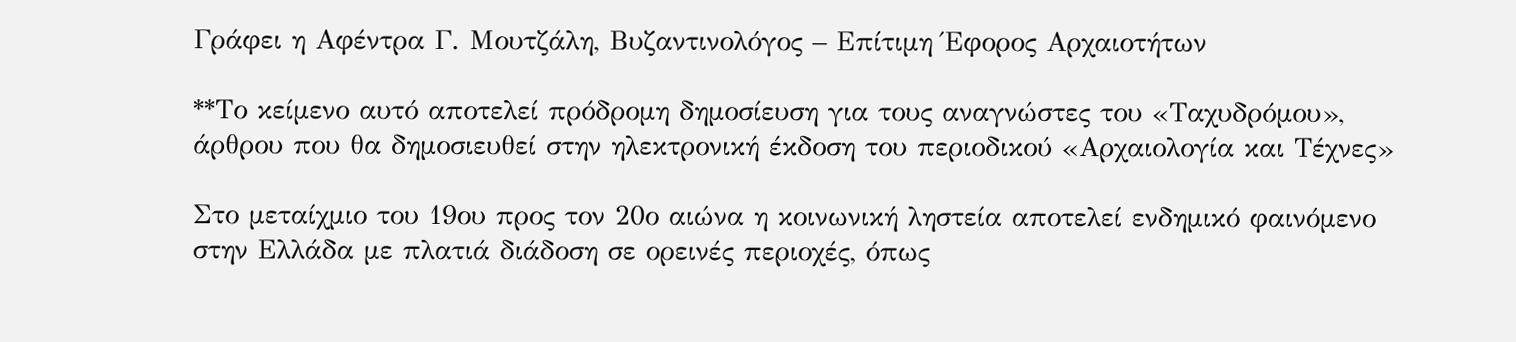Γράφει η Αφέντρα Γ. Μουτζάλη, Βυζαντινολόγος – Επίτιμη Έφορος Αρχαιοτήτων

**Το κείμενο αυτό αποτελεί πρόδρομη δημοσίευση για τους αναγνώστες του «Ταχυδρόμου», άρθρου που θα δημοσιευθεί στην ηλεκτρονική έκδοση του περιοδικού «Αρχαιολογία και Τέχνες»

Στο μεταίχμιο του 19ου προς τον 20ο αιώνα η κοινωνική ληστεία αποτελεί ενδημικό φαινόμενο στην Ελλάδα με πλατιά διάδοση σε ορεινές περιοχές, όπως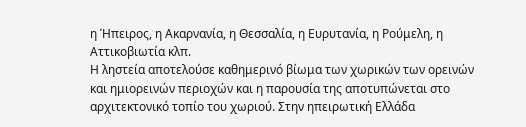η Ήπειρος, η Ακαρνανία, η Θεσσαλία, η Ευρυτανία, η Ρούμελη, η Αττικοβιωτία κλπ.
Η ληστεία αποτελούσε καθημερινό βίωμα των χωρικών των ορεινών και ημιορεινών περιοχών και η παρουσία της αποτυπώνεται στο αρχιτεκτονικό τοπίο του χωριού. Στην ηπειρωτική Ελλάδα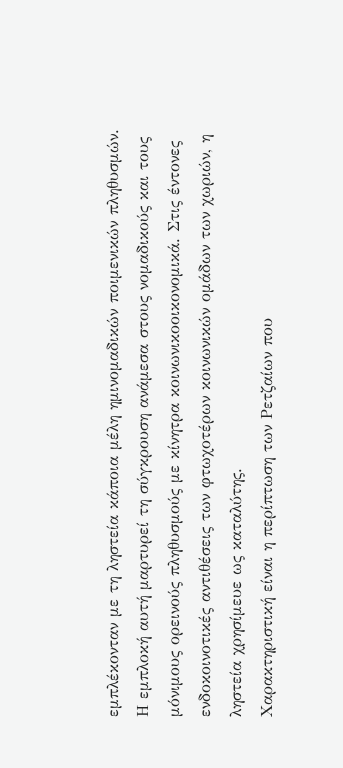εμπλέκονταν με τη ληστεία κάποια μέλη ημινομαδικών ποιμενικών πληθυσμών.
Η εμπλοκή αυτή μαρτυρεί τη σύγκρουση ανάμεσα στους νομαδικούς και τους μόνιμους ορεινούς πληθυσμούς με κίνητρα κοινωνικοοικονομικά. Στις έντονες ενδοκοινοτικές αντιθέσεις των φτωχοτέρων κοινωνικών ομάδων των χωριών, η ληστεία χρησίμευε ως καταλύτης.
Χαρακτηριστική είναι η περίπτωση των Ρετζαίων που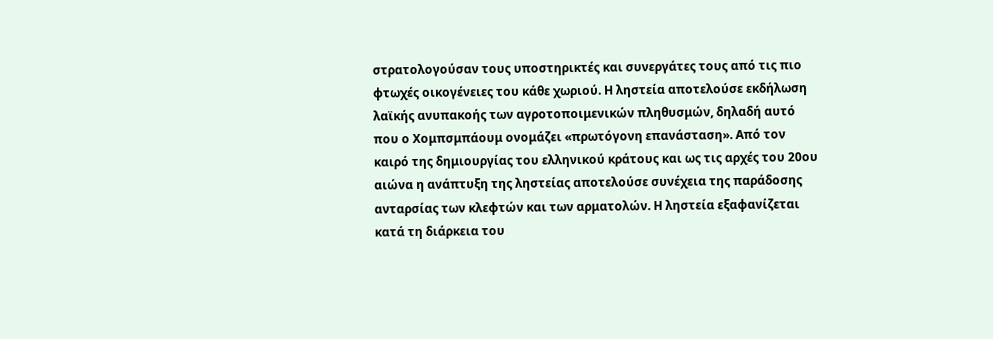στρατολογούσαν τους υποστηρικτές και συνεργάτες τους από τις πιο φτωχές οικογένειες του κάθε χωριού. Η ληστεία αποτελούσε εκδήλωση λαϊκής ανυπακοής των αγροτοποιμενικών πληθυσμών, δηλαδή αυτό που ο Χομπσμπάουμ ονομάζει «πρωτόγονη επανάσταση». Από τον καιρό της δημιουργίας του ελληνικού κράτους και ως τις αρχές του 20ου αιώνα η ανάπτυξη της ληστείας αποτελούσε συνέχεια της παράδοσης ανταρσίας των κλεφτών και των αρματολών. Η ληστεία εξαφανίζεται κατά τη διάρκεια του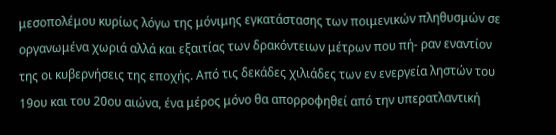μεσοπολέμου κυρίως λόγω της μόνιμης εγκατάστασης των ποιμενικών πληθυσμών σε οργανωμένα χωριά αλλά και εξαιτίας των δρακόντειων μέτρων που πή- ραν εναντίον της οι κυβερνήσεις της εποχής. Από τις δεκάδες χιλιάδες των εν ενεργεία ληστών του 19ου και του 20ου αιώνα, ένα μέρος μόνο θα απορροφηθεί από την υπερατλαντική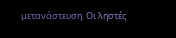μετανάστευση. Οι ληστές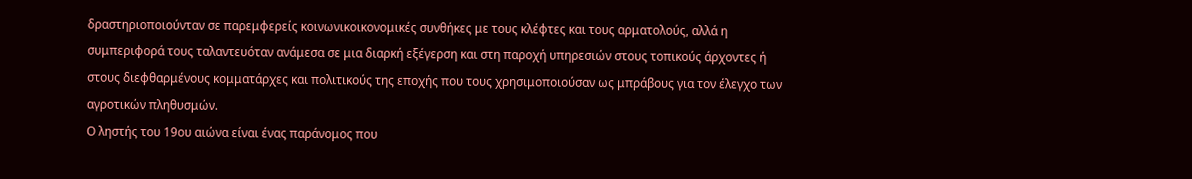δραστηριοποιούνταν σε παρεμφερείς κοινωνικοικονομικές συνθήκες με τους κλέφτες και τους αρματολούς, αλλά η συμπεριφορά τους ταλαντευόταν ανάμεσα σε μια διαρκή εξέγερση και στη παροχή υπηρεσιών στους τοπικούς άρχοντες ή στους διεφθαρμένους κομματάρχες και πολιτικούς της εποχής που τους χρησιμοποιούσαν ως μπράβους για τον έλεγχο των αγροτικών πληθυσμών.
Ο ληστής του 19ου αιώνα είναι ένας παράνομος που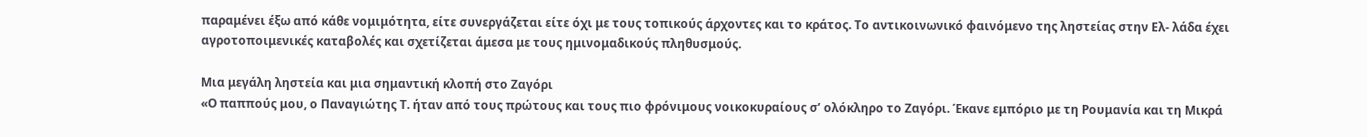παραμένει έξω από κάθε νομιμότητα, είτε συνεργάζεται είτε όχι με τους τοπικούς άρχοντες και το κράτος. Το αντικοινωνικό φαινόμενο της ληστείας στην Ελ- λάδα έχει αγροτοποιμενικές καταβολές και σχετίζεται άμεσα με τους ημινομαδικούς πληθυσμούς.

Μια μεγάλη ληστεία και μια σημαντική κλοπή στο Ζαγόρι
«Ο παππούς μου, ο Παναγιώτης Τ. ήταν από τους πρώτους και τους πιο φρόνιμους νοικοκυραίους σ’ ολόκληρο το Ζαγόρι. Έκανε εμπόριο με τη Ρουμανία και τη Μικρά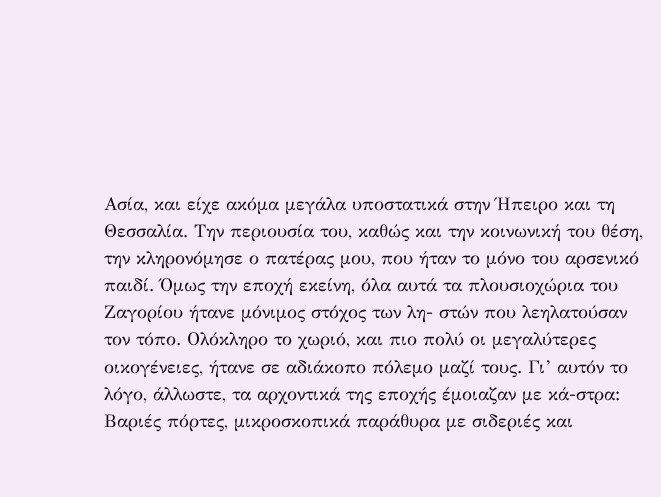Ασία, και είχε ακόμα μεγάλα υποστατικά στην Ήπειρο και τη Θεσσαλία. Την περιουσία του, καθώς και την κοινωνική του θέση, την κληρονόμησε ο πατέρας μου, που ήταν το μόνο του αρσενικό παιδί. Όμως την εποχή εκείνη, όλα αυτά τα πλουσιοχώρια του Ζαγορίου ήτανε μόνιμος στόχος των λη- στών που λεηλατούσαν τον τόπο. Ολόκληρο το χωριό, και πιο πολύ οι μεγαλύτερες οικογένειες, ήτανε σε αδιάκοπο πόλεμο μαζί τους. Γι’ αυτόν το λόγο, άλλωστε, τα αρχοντικά της εποχής έμοιαζαν με κά-στρα: Βαριές πόρτες, μικροσκοπικά παράθυρα με σιδεριές και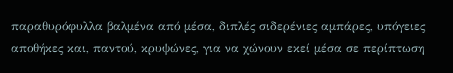παραθυρόφυλλα βαλμένα από μέσα, διπλές σιδερένιες αμπάρες, υπόγειες αποθήκες και, παντού, κρυψώνες, για να χώνουν εκεί μέσα σε περίπτωση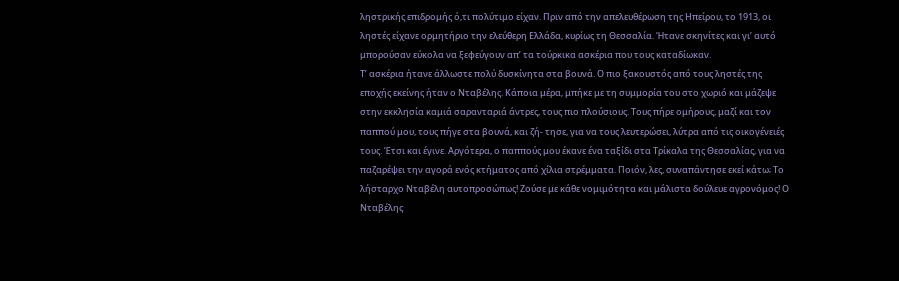ληστρικής επιδρομής ό,τι πολύτιμο είχαν. Πριν από την απελευθέρωση της Ηπείρου, το 1913, οι ληστές είχανε ορμητήριο την ελεύθερη Ελλάδα, κυρίως τη Θεσσαλία. Ήτανε σκηνίτες και γι’ αυτό μπορούσαν εύκολα να ξεφεύγουν απ’ τα τούρκικα ασκέρια που τους καταδίωκαν.
Τ’ ασκέρια ήτανε άλλωστε πολύ δυσκίνητα στα βουνά. Ο πιο ξακουστός από τους ληστές της εποχής εκείνης ήταν ο Νταβέλης. Κάποια μέρα, μπήκε με τη συμμορία του στο χωριό και μάζεψε στην εκκλησία καμιά σαρανταριά άντρες, τους πιο πλούσιους. Τους πήρε ομήρους, μαζί και τον παππού μου, τους πήγε στα βουνά, και ζή- τησε, για να τους λευτερώσει, λύτρα από τις οικογένειές τους. Έτσι και έγινε. Αργότερα, ο παππούς μου έκανε ένα ταξίδι στα Τρίκαλα της Θεσσαλίας, για να παζαρέψει την αγορά ενός κτήματος από χίλια στρέμματα. Ποιόν, λες, συναπάντησε εκεί κάτω; Το λήσταρχο Νταβέλη αυτοπροσώπως! Ζούσε με κάθε νομιμότητα και μάλιστα δούλευε αγρονόμος! Ο Νταβέλης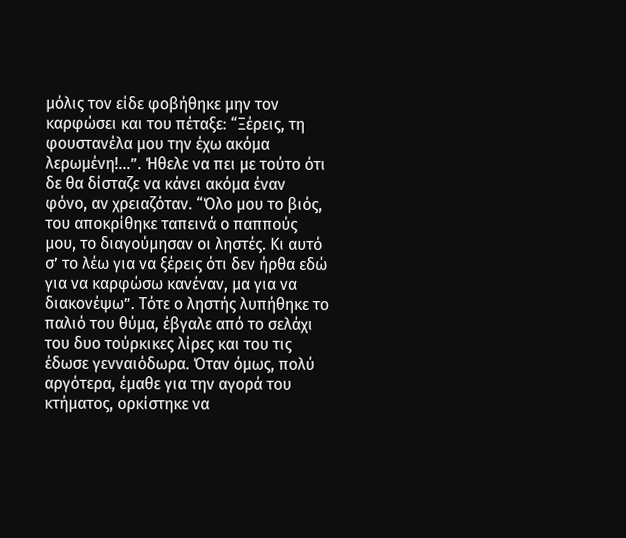μόλις τον είδε φοβήθηκε μην τον καρφώσει και του πέταξε: “Ξέρεις, τη φουστανέλα μου την έχω ακόμα λερωμένη!…”. Ήθελε να πει με τούτο ότι δε θα δίσταζε να κάνει ακόμα έναν φόνο, αν χρειαζόταν. “Όλο μου το βιός, του αποκρίθηκε ταπεινά ο παππούς μου, το διαγούμησαν οι ληστές. Κι αυτό σ’ το λέω για να ξέρεις ότι δεν ήρθα εδώ για να καρφώσω κανέναν, μα για να διακονέψω”. Τότε ο ληστής λυπήθηκε το παλιό του θύμα, έβγαλε από το σελάχι του δυο τούρκικες λίρες και του τις έδωσε γενναιόδωρα. Όταν όμως, πολύ αργότερα, έμαθε για την αγορά του κτήματος, ορκίστηκε να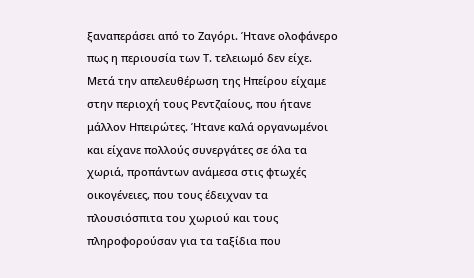ξαναπεράσει από το Ζαγόρι. Ήτανε ολοφάνερο πως η περιουσία των Τ. τελειωμό δεν είχε.
Μετά την απελευθέρωση της Ηπείρου είχαμε στην περιοχή τους Ρεντζαίους, που ήτανε μάλλον Ηπειρώτες. Ήτανε καλά οργανωμένοι και είχανε πολλούς συνεργάτες σε όλα τα χωριά, προπάντων ανάμεσα στις φτωχές οικογένειες, που τους έδειχναν τα πλουσιόσπιτα του χωριού και τους πληροφορούσαν για τα ταξίδια που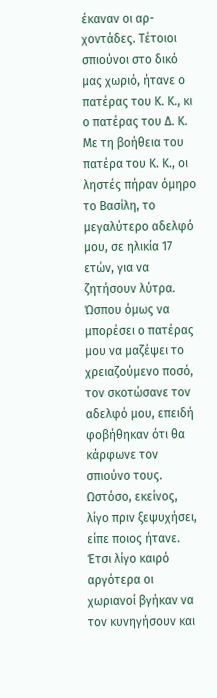έκαναν οι αρ- χοντάδες. Τέτοιοι σπιούνοι στο δικό μας χωριό, ήτανε ο πατέρας του Κ. Κ., κι ο πατέρας του Δ. Κ. Με τη βοήθεια του πατέρα του Κ. Κ., οι ληστές πήραν όμηρο το Βασίλη, το μεγαλύτερο αδελφό μου, σε ηλικία 17 ετών, για να ζητήσουν λύτρα. Ώσπου όμως να μπορέσει ο πατέρας μου να μαζέψει το χρειαζούμενο ποσό, τον σκοτώσανε τον αδελφό μου, επειδή φοβήθηκαν ότι θα κάρφωνε τον σπιούνο τους. Ωστόσο, εκείνος, λίγο πριν ξεψυχήσει, είπε ποιος ήτανε. Έτσι λίγο καιρό αργότερα οι χωριανοί βγήκαν να τον κυνηγήσουν και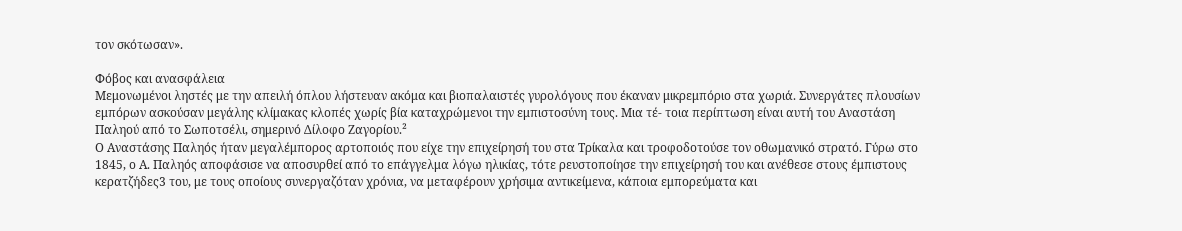τον σκότωσαν».

Φόβος και ανασφάλεια
Μεμονωμένοι ληστές με την απειλή όπλου λήστευαν ακόμα και βιοπαλαιστές γυρολόγους που έκαναν μικρεμπόριο στα χωριά. Συνεργάτες πλουσίων εμπόρων ασκούσαν μεγάλης κλίμακας κλοπές χωρίς βία καταχρώμενοι την εμπιστοσύνη τους. Μια τέ- τοια περίπτωση είναι αυτή του Αναστάση Παληού από το Σωποτσέλι, σημερινό Δίλοφο Ζαγορίου.²
Ο Αναστάσης Παληός ήταν μεγαλέμπορος αρτοποιός που είχε την επιχείρησή του στα Τρίκαλα και τροφοδοτούσε τον οθωμανικό στρατό. Γύρω στο 1845, ο Α. Παληός αποφάσισε να αποσυρθεί από το επάγγελμα λόγω ηλικίας, τότε ρευστοποίησε την επιχείρησή του και ανέθεσε στους έμπιστους κερατζήδες3 του, με τους οποίους συνεργαζόταν χρόνια, να μεταφέρουν χρήσιμα αντικείμενα, κάποια εμπορεύματα και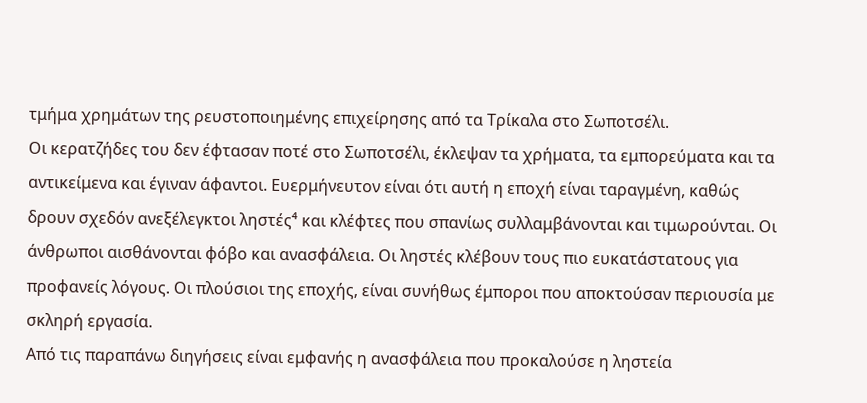τμήμα χρημάτων της ρευστοποιημένης επιχείρησης από τα Τρίκαλα στο Σωποτσέλι.
Οι κερατζήδες του δεν έφτασαν ποτέ στο Σωποτσέλι, έκλεψαν τα χρήματα, τα εμπορεύματα και τα αντικείμενα και έγιναν άφαντοι. Ευερμήνευτον είναι ότι αυτή η εποχή είναι ταραγμένη, καθώς δρουν σχεδόν ανεξέλεγκτοι ληστές⁴ και κλέφτες που σπανίως συλλαμβάνονται και τιμωρούνται. Οι άνθρωποι αισθάνονται φόβο και ανασφάλεια. Οι ληστές κλέβουν τους πιο ευκατάστατους για προφανείς λόγους. Οι πλούσιοι της εποχής, είναι συνήθως έμποροι που αποκτούσαν περιουσία με σκληρή εργασία.
Από τις παραπάνω διηγήσεις είναι εμφανής η ανασφάλεια που προκαλούσε η ληστεία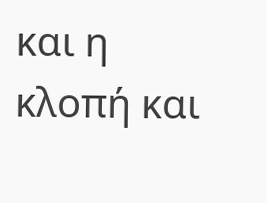και η κλοπή και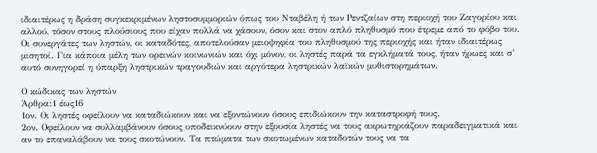ιδιαιτέρως η δράση συγκεκριμένων ληστοσυμμοριών όπως του Νταβέλη ή των Ρεντζαίων στη περιοχή του Ζαγορίου και αλλού, τόσον στους πλούσιους που είχαν πολλά να χάσουν, όσον και στον απλό πληθυσμό που έτρεμε από το φόβο του. Οι συνεργάτες των ληστών, οι καταδότες, αποτελούσαν μειοψηφία του πληθυσμού της περιοχής και ήταν ιδιαιτέρως μισητοί. Για κάποια μέλη των ορεινών κοινωνιών και όχι μόνον, οι ληστές παρά τα εγκλήματά τους, ήταν ήρωες και σ’ αυτό συνηγορεί η ύπαρξη ληστρικών τραγουδιών και αργότερα ληστρικών λαϊκών μυθιστορημάτων.

Ο κώδικας των ληστών
Άρθρα:1 έως16
1ον. Οι ληστές οφείλουν να καταδιώκουν και να εξοντώνουν όσους επιδιώκουν την καταστροφή τους.
2ον. Οφείλουν να συλλαμβάνουν όσους υποδεικνύουν στην εξουσία ληστές να τους ακρωτηριάζουν παραδειγματικά και αν το επαναλάβουν να τους σκοτώνουν. Τα πτώματα των σκοτωμένων καταδοτών τους να τα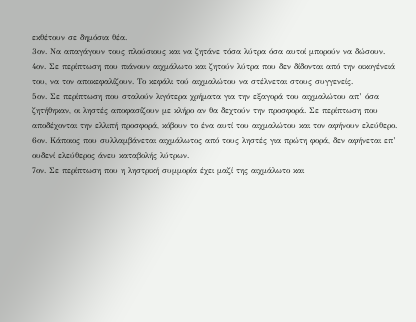εκθέτουν σε δημόσια θέα.
3ον. Να απαγάγουν τους πλούσιους και να ζητάνε τόσα λύτρα όσα αυτοί μπορούν να δώσουν.
4ον. Σε περίπτωση που πιάνουν αιχμάλωτο και ζητούν λύτρα που δεν δίδονται από την οικογένειά του, να τον αποκεφαλίζουν. Το κεφάλι τού αιχμαλώτου να στέλνεται στους συγγενείς.
5ον. Σε περίπτωση που σταλούν λιγότερα χρήματα για την εξαγορά του αιχμαλώτου απ’ όσα ζητήθηκαν, οι ληστές αποφασίζουν με κλήρο αν θα δεχτούν την προσφορά. Σε περίπτωση που αποδέχονται την ελλιπή προσφορά, κόβουν το ένα αυτί του αιχμαλώτου και τον αφήνουν ελεύθερο.
6ον. Κάποιος που συλλαμβάνεται αιχμάλωτος από τους ληστές για πρώτη φορά, δεν αφήνεται επ’ ουδενί ελεύθερος άνευ καταβολής λύτρων.
7ον. Σε περίπτωση που η ληστρική συμμορία έχει μαζί της αιχμάλωτο και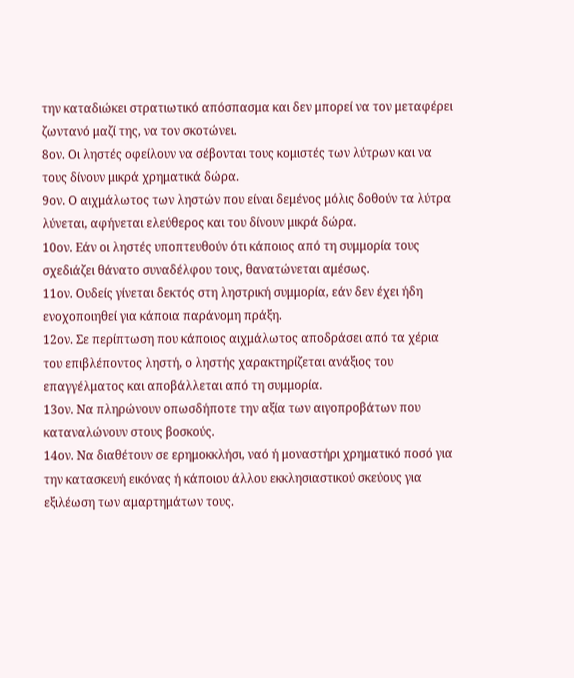την καταδιώκει στρατιωτικό απόσπασμα και δεν μπορεί να τον μεταφέρει ζωντανό μαζί της, να τον σκοτώνει.
8ον. Οι ληστές οφείλουν να σέβονται τους κομιστές των λύτρων και να τους δίνουν μικρά χρηματικά δώρα.
9ον. Ο αιχμάλωτος των ληστών που είναι δεμένος μόλις δοθούν τα λύτρα λύνεται, αφήνεται ελεύθερος και του δίνουν μικρά δώρα.
10ον. Εάν οι ληστές υποπτευθούν ότι κάποιος από τη συμμορία τους σχεδιάζει θάνατο συναδέλφου τους, θανατώνεται αμέσως.
11ον. Ουδείς γίνεται δεκτός στη ληστρική συμμορία, εάν δεν έχει ήδη ενοχοποιηθεί για κάποια παράνομη πράξη.
12ον. Σε περίπτωση που κάποιος αιχμάλωτος αποδράσει από τα χέρια του επιβλέποντος ληστή, ο ληστής χαρακτηρίζεται ανάξιος του επαγγέλματος και αποβάλλεται από τη συμμορία.
13ον. Να πληρώνουν οπωσδήποτε την αξία των αιγοπροβάτων που καταναλώνουν στους βοσκούς.
14ον. Να διαθέτουν σε ερημοκκλήσι, ναό ή μοναστήρι χρηματικό ποσό για την κατασκευή εικόνας ή κάποιου άλλου εκκλησιαστικού σκεύους για εξιλέωση των αμαρτημάτων τους.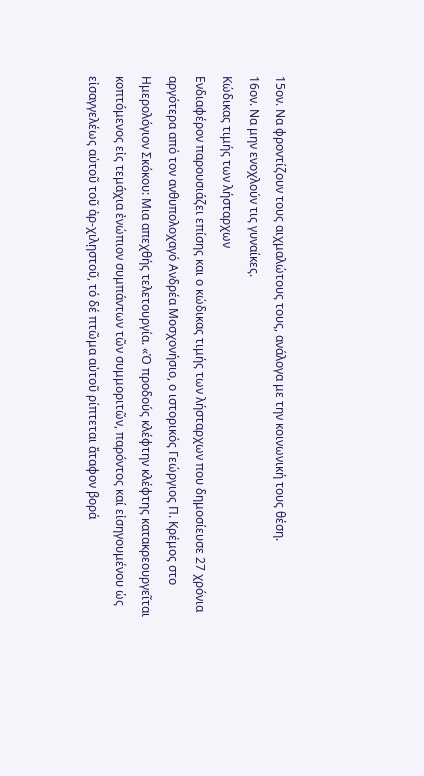15ον. Να φροντίζουν τους αιχμαλώτους τους, ανάλογα με την κοινωνική τους θέση.
16ον. Να μην ενοχλούν τις γυναίκες.
Κώδικας τιμής των λήσταρχων
Ενδιαφέρον παρουσιάζει επίσης και ο κώδικας τιμής των λήσταρχων που δημοσίευσε 27 χρόνια αργότερα από τον ανθυπολοχαγό Ανδρέα Μοσχονήσιο, ο ιστορικός Γεώργιος Π. Κρέμος στο Ημερολόγιον Σκόκου: Μια απεχθής τελετουργία. «Ὁ προδούς κλέφτην κλέφτης κατακρεουργεῖται κοπτόμενος εἰς τεμάχια ἐνώπιον συμπάντων τῶν συμμοριτῶν, παρόντος καί εἰσηγουμένου ὡς εἰσαγγελέως αὐτοῦ τοῦ ἀρ-χιλῃστοῦ, τό δέ πτῶμα αὐτοῦ ρίπτεται ἄταφον βορά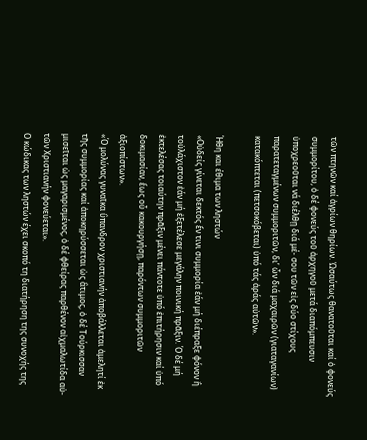τῶν πτηνῶν καί ἀγρίων θηρίων. Ὡσαύτως θανατοῦται καί ὁ φονεύς συμμορίτου, ὁ δέ φονεύς τοῦ ἀρχηγοῦ μετά διαπόμπευσιν ὑποχρεοῦται νά διέλθῃ διά μέ- σου τῶν εἰς δύο στίχους παρατεταγμένων συμμοριτῶν, δι’ ὧν διά μαχαιρῶν (γιαταγανίων) κατακόπτεται (πετσοκόβεται) ὑπό τάς ἀράς αὐτῶν».

Ήθη και έθιμα των ληστών
«Οὐδείς γίνεται δεκτός ἔν τινι συμμορία ἐάν μή διέπραξε φόνον ἢ τοὐλάχιστον ἐάν μή ἐξετέλεσε μεγάλην ποινική πρᾶξιν. Ό δέ μή ἐκτελέσας τοιαύτην πρᾶξιν μένει πάντοτε ὑπό ἐπιτήρησιν καί ὑπό δοκιμασίαν, ἔως οὗ κακουργήσῃ, παρόντων συμμοριτῶν ἀξιοπίστων».
«Ό μολύνας γυναῖκα ὓπανδρον χριστιανήν ἀποβάλλεται ἀμελητί ἐκ τῆς συμμορίας καί ἀποκηρύσσεται ὡς ἂτιμος, ὁ δέ Τούρκισσαν μισεῖται ὡς μαγαρισμένος, ὀ δέ φθείρας παρθένον αἰχμαλωτίδα αὐ-τῶν Χριστιανήν φονεύεται».
Ο κώδικας των ληστών έχει σκοπό τη διατήρηση της συνοχής της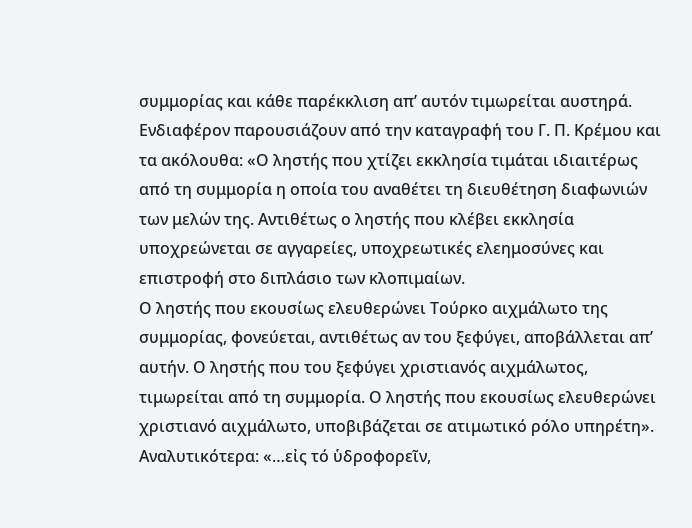συμμορίας και κάθε παρέκκλιση απ’ αυτόν τιμωρείται αυστηρά. Ενδιαφέρον παρουσιάζουν από την καταγραφή του Γ. Π. Κρέμου και τα ακόλουθα: «Ο ληστής που χτίζει εκκλησία τιμάται ιδιαιτέρως από τη συμμορία η οποία του αναθέτει τη διευθέτηση διαφωνιών των μελών της. Αντιθέτως ο ληστής που κλέβει εκκλησία υποχρεώνεται σε αγγαρείες, υποχρεωτικές ελεημοσύνες και επιστροφή στο διπλάσιο των κλοπιμαίων.
Ο ληστής που εκουσίως ελευθερώνει Τούρκο αιχμάλωτο της συμμορίας, φονεύεται, αντιθέτως αν του ξεφύγει, αποβάλλεται απ’ αυτήν. Ο ληστής που του ξεφύγει χριστιανός αιχμάλωτος, τιμωρείται από τη συμμορία. Ο ληστής που εκουσίως ελευθερώνει χριστιανό αιχμάλωτο, υποβιβάζεται σε ατιμωτικό ρόλο υπηρέτη».
Αναλυτικότερα: «…εἰς τό ὑδροφορεῖν,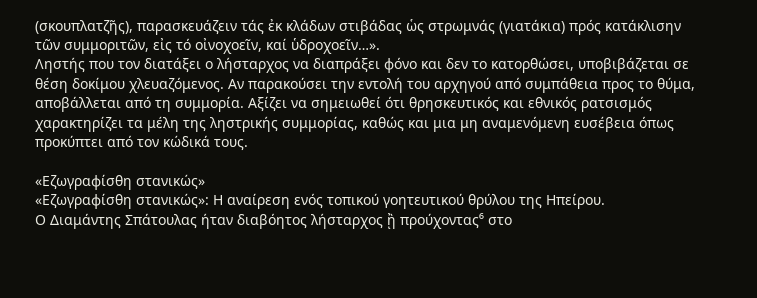(σκουπλατζῆς), παρασκευάζειν τάς ἐκ κλάδων στιβάδας ὡς στρωμνάς (γιατάκια) πρός κατάκλισην τῶν συμμοριτῶν, εἰς τό οἰνοχοεῖν, καί ὑδροχοεῖν…».
Ληστής που τον διατάξει ο λήσταρχος να διαπράξει φόνο και δεν το κατορθώσει, υποβιβάζεται σε θέση δοκίμου χλευαζόμενος. Αν παρακούσει την εντολή του αρχηγού από συμπάθεια προς το θύμα, αποβάλλεται από τη συμμορία. Αξίζει να σημειωθεί ότι θρησκευτικός και εθνικός ρατσισμός χαρακτηρίζει τα μέλη της ληστρικής συμμορίας, καθώς και μια μη αναμενόμενη ευσέβεια όπως προκύπτει από τον κώδικά τους.

«Εζωγραφίσθη στανικώς»
«Εζωγραφίσθη στανικώς»: Η αναίρεση ενός τοπικού γοητευτικού θρύλου της Ηπείρου.
Ο Διαμάντης Σπάτουλας ήταν διαβόητος λήσταρχος ᾒ προύχοντας⁶ στο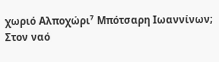χωριό Αλποχώρι⁷ Μπότσαρη Ιωαννίνων;
Στον ναό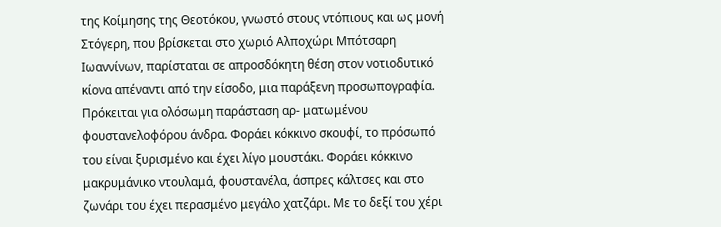της Κοίμησης της Θεοτόκου, γνωστό στους ντόπιους και ως μονή Στόγερη, που βρίσκεται στο χωριό Αλποχώρι Μπότσαρη Ιωαννίνων, παρίσταται σε απροσδόκητη θέση στον νοτιοδυτικό κίονα απέναντι από την είσοδο, μια παράξενη προσωπογραφία. Πρόκειται για ολόσωμη παράσταση αρ- ματωμένου φουστανελοφόρου άνδρα. Φοράει κόκκινο σκουφί, το πρόσωπό του είναι ξυρισμένο και έχει λίγο μουστάκι. Φοράει κόκκινο μακρυμάνικο ντουλαμά, φουστανέλα, άσπρες κάλτσες και στο ζωνάρι του έχει περασμένο μεγάλο χατζάρι. Με το δεξί του χέρι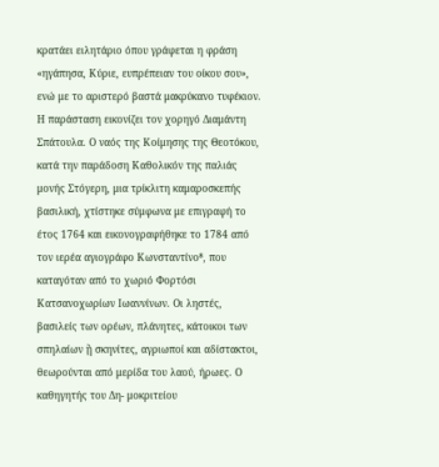κρατάει ειλητάριο όπου γράφεται η φράση «ηγάπησα, Κύριε, ευπρέπειαν του οίκου σου», ενώ με το αριστερό βαστά μακρύκανο τυφέκιον. Η παράσταση εικονίζει τον χορηγό Διαμάντη Σπάτουλα. Ο ναός της Κοίμησης της Θεοτόκου, κατά την παράδοση Καθολικόν της παλιάς μονής Στόγερη, μια τρίκλιτη καμαροσκεπής βασιλική, χτίστηκε σύμφωνα με επιγραφή το έτος 1764 και εικονογραφήθηκε το 1784 από τον ιερέα αγιογράφο Κωνσταντίνο⁸, που καταγόταν από το χωριό Φορτόσι Κατσανοχωρίων Ιωαννίνων. Οι ληστές, βασιλείς των ορέων, πλάνητες, κάτοικοι των σπηλαίων ᾒ σκηνίτες, αγριωποί και αδίστακτοι, θεωρούνται από μερίδα του λαού, ήρωες. Ο καθηγητής του Δη- μοκριτείου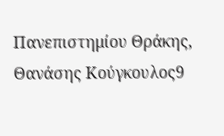Πανεπιστημίου Θράκης, Θανάσης Κούγκουλος9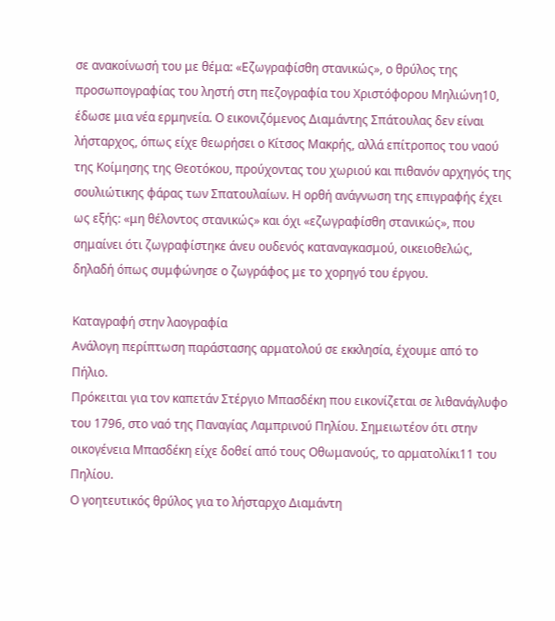σε ανακοίνωσή του με θέμα: «Εζωγραφίσθη στανικώς», ο θρύλος της προσωπογραφίας του ληστή στη πεζογραφία του Χριστόφορου Μηλιώνη10, έδωσε μια νέα ερμηνεία. Ο εικονιζόμενος Διαμάντης Σπάτουλας δεν είναι λήσταρχος, όπως είχε θεωρήσει ο Κίτσος Μακρής, αλλά επίτροπος του ναού της Κοίμησης της Θεοτόκου, προύχοντας του χωριού και πιθανόν αρχηγός της σουλιώτικης φάρας των Σπατουλαίων. Η ορθή ανάγνωση της επιγραφής έχει ως εξής: «μη θέλοντος στανικώς» και όχι «εζωγραφίσθη στανικώς», που σημαίνει ότι ζωγραφίστηκε άνευ ουδενός καταναγκασμού, οικειοθελώς, δηλαδή όπως συμφώνησε ο ζωγράφος με το χορηγό του έργου.

Καταγραφή στην λαογραφία
Ανάλογη περίπτωση παράστασης αρματολού σε εκκλησία, έχουμε από το Πήλιο.
Πρόκειται για τον καπετάν Στέργιο Μπασδέκη που εικονίζεται σε λιθανάγλυφο του 1796, στο ναό της Παναγίας Λαμπρινού Πηλίου. Σημειωτέον ότι στην οικογένεια Μπασδέκη είχε δοθεί από τους Οθωμανούς, το αρματολίκι11 του Πηλίου.
Ο γοητευτικός θρύλος για το λήσταρχο Διαμάντη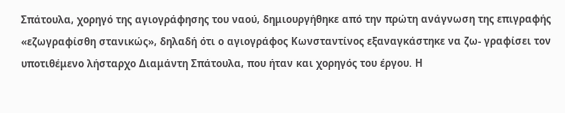Σπάτουλα, χορηγό της αγιογράφησης του ναού, δημιουργήθηκε από την πρώτη ανάγνωση της επιγραφής «εζωγραφίσθη στανικώς», δηλαδή ότι ο αγιογράφος Κωνσταντίνος εξαναγκάστηκε να ζω- γραφίσει τον υποτιθέμενο λήσταρχο Διαμάντη Σπάτουλα, που ήταν και χορηγός του έργου. Η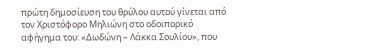πρώτη δημοσίευση του θρύλου αυτού γίνεται από τον Χριστόφορο Μηλιώνη στο οδοιπορικό αφήγημα του: «Δωδώνη – Λάκκα Σουλίου», που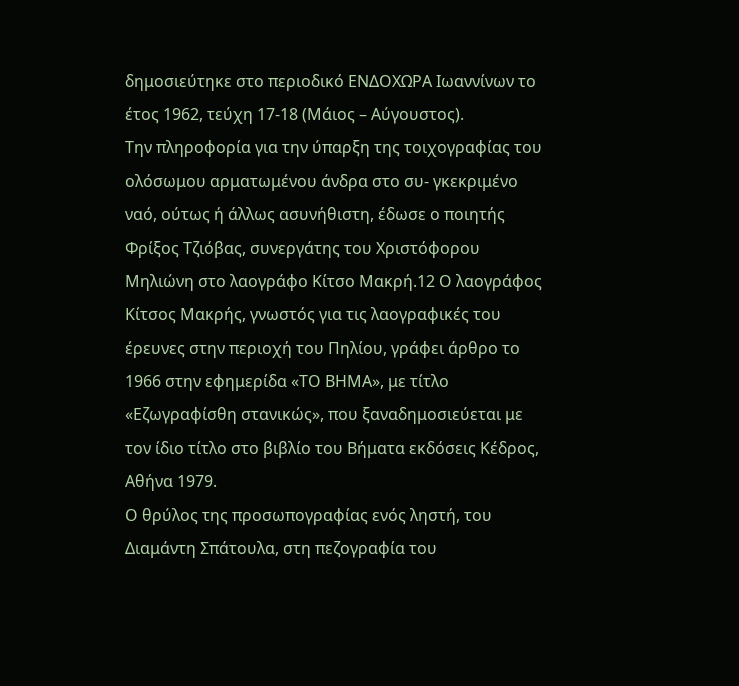δημοσιεύτηκε στο περιοδικό ΕΝΔΟΧΩΡΑ Ιωαννίνων το έτος 1962, τεύχη 17-18 (Μάιος – Αύγουστος).
Την πληροφορία για την ύπαρξη της τοιχογραφίας του ολόσωμου αρματωμένου άνδρα στο συ- γκεκριμένο ναό, ούτως ή άλλως ασυνήθιστη, έδωσε ο ποιητής Φρίξος Τζιόβας, συνεργάτης του Χριστόφορου Μηλιώνη στο λαογράφο Κίτσο Μακρή.12 Ο λαογράφος Κίτσος Μακρής, γνωστός για τις λαογραφικές του έρευνες στην περιοχή του Πηλίου, γράφει άρθρο το 1966 στην εφημερίδα «ΤΟ ΒΗΜΑ», με τίτλο «Εζωγραφίσθη στανικώς», που ξαναδημοσιεύεται με τον ίδιο τίτλο στο βιβλίο του Βήματα εκδόσεις Κέδρος, Αθήνα 1979.
Ο θρύλος της προσωπογραφίας ενός ληστή, του Διαμάντη Σπάτουλα, στη πεζογραφία του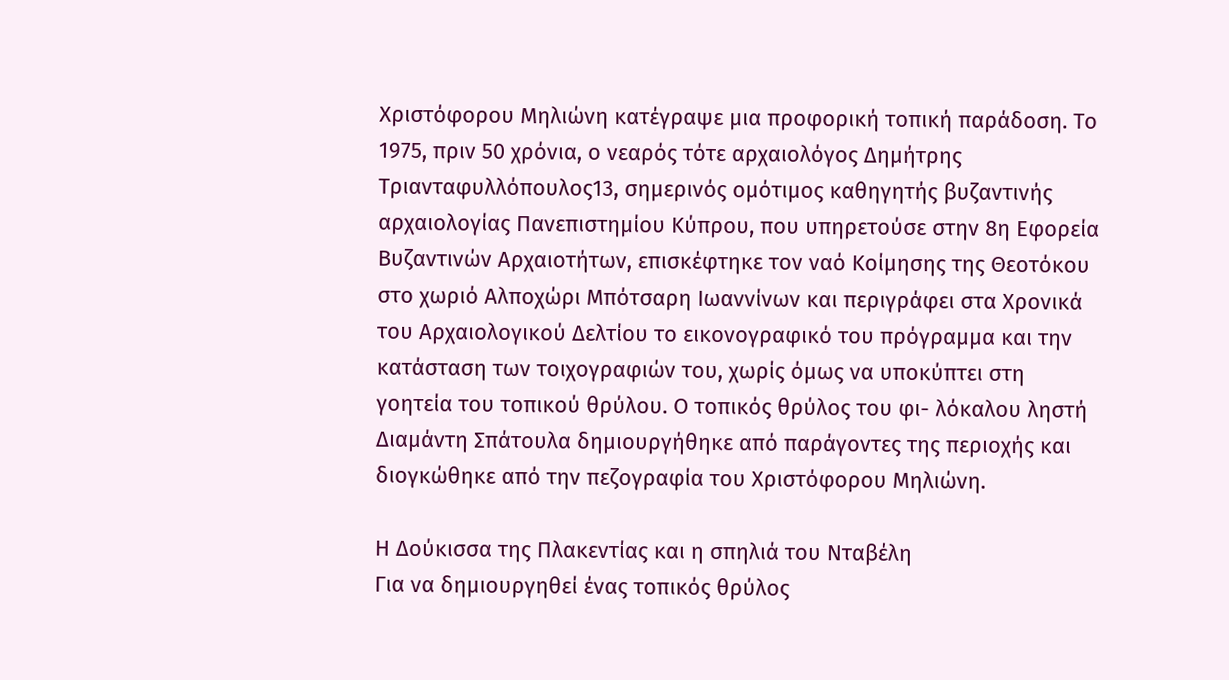Χριστόφορου Μηλιώνη κατέγραψε μια προφορική τοπική παράδοση. Το 1975, πριν 50 χρόνια, ο νεαρός τότε αρχαιολόγος Δημήτρης Τριανταφυλλόπουλος13, σημερινός ομότιμος καθηγητής βυζαντινής αρχαιολογίας Πανεπιστημίου Κύπρου, που υπηρετούσε στην 8η Εφορεία Βυζαντινών Αρχαιοτήτων, επισκέφτηκε τον ναό Κοίμησης της Θεοτόκου στο χωριό Αλποχώρι Μπότσαρη Ιωαννίνων και περιγράφει στα Χρονικά του Αρχαιολογικού Δελτίου το εικονογραφικό του πρόγραμμα και την κατάσταση των τοιχογραφιών του, χωρίς όμως να υποκύπτει στη γοητεία του τοπικού θρύλου. Ο τοπικός θρύλος του φι- λόκαλου ληστή Διαμάντη Σπάτουλα δημιουργήθηκε από παράγοντες της περιοχής και διογκώθηκε από την πεζογραφία του Χριστόφορου Μηλιώνη.

Η Δούκισσα της Πλακεντίας και η σπηλιά του Νταβέλη
Για να δημιουργηθεί ένας τοπικός θρύλος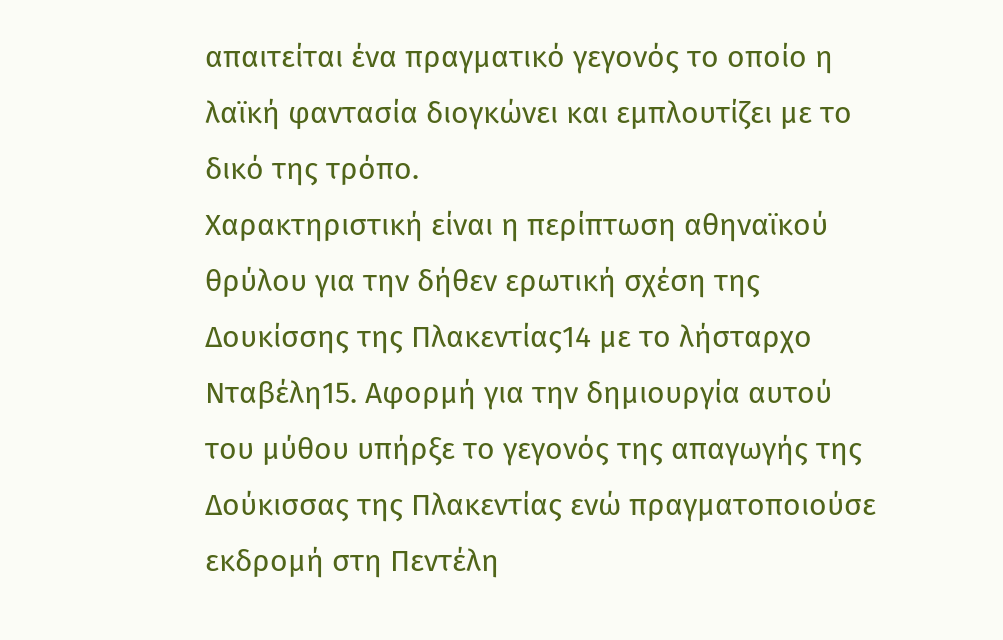απαιτείται ένα πραγματικό γεγονός το οποίο η λαϊκή φαντασία διογκώνει και εμπλουτίζει με το δικό της τρόπο.
Χαρακτηριστική είναι η περίπτωση αθηναϊκού θρύλου για την δήθεν ερωτική σχέση της Δουκίσσης της Πλακεντίας14 με το λήσταρχο Νταβέλη15. Αφορμή για την δημιουργία αυτού του μύθου υπήρξε το γεγονός της απαγωγής της Δούκισσας της Πλακεντίας ενώ πραγματοποιούσε εκδρομή στη Πεντέλη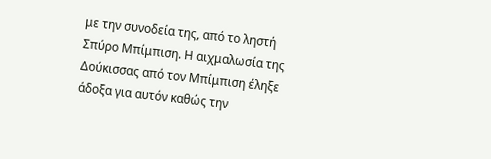με την συνοδεία της, από το ληστή Σπύρο Μπίμπιση. Η αιχμαλωσία της Δούκισσας από τον Μπίμπιση έληξε άδοξα για αυτόν καθώς την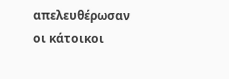απελευθέρωσαν οι κάτοικοι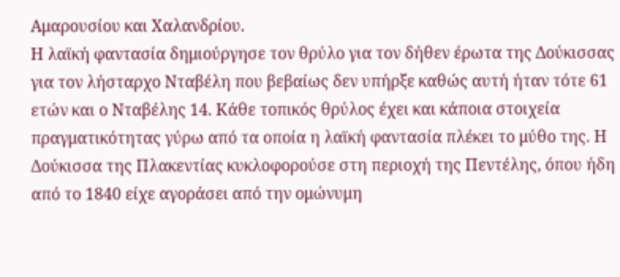Αμαρουσίου και Χαλανδρίου.
Η λαϊκή φαντασία δημιούργησε τον θρύλο για τον δήθεν έρωτα της Δούκισσας για τον λήσταρχο Νταβέλη που βεβαίως δεν υπήρξε καθώς αυτή ήταν τότε 61 ετών και ο Νταβέλης 14. Κάθε τοπικός θρύλος έχει και κάποια στοιχεία πραγματικότητας γύρω από τα οποία η λαϊκή φαντασία πλέκει το μύθο της. Η Δούκισσα της Πλακεντίας κυκλοφορούσε στη περιοχή της Πεντέλης, όπου ήδη από το 1840 είχε αγοράσει από την ομώνυμη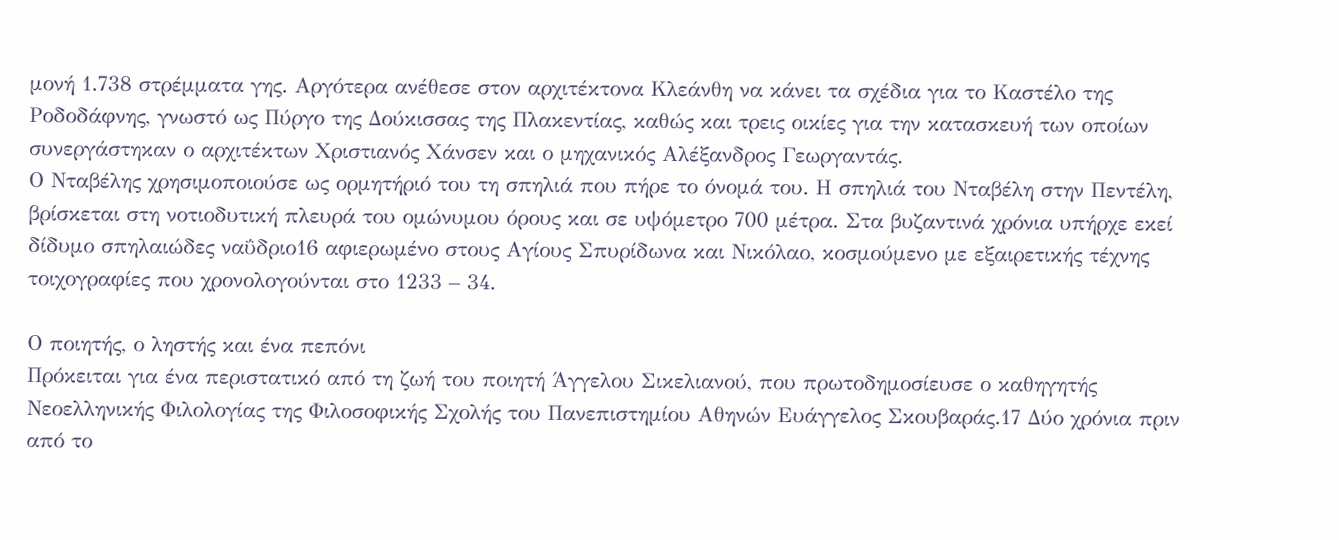μονή 1.738 στρέμματα γης. Αργότερα ανέθεσε στον αρχιτέκτονα Κλεάνθη να κάνει τα σχέδια για το Καστέλο της Ροδοδάφνης, γνωστό ως Πύργο της Δούκισσας της Πλακεντίας, καθώς και τρεις οικίες για την κατασκευή των οποίων συνεργάστηκαν ο αρχιτέκτων Χριστιανός Χάνσεν και ο μηχανικός Αλέξανδρος Γεωργαντάς.
Ο Νταβέλης χρησιμοποιούσε ως ορμητήριό του τη σπηλιά που πήρε το όνομά του. Η σπηλιά του Νταβέλη στην Πεντέλη, βρίσκεται στη νοτιοδυτική πλευρά του ομώνυμου όρους και σε υψόμετρο 700 μέτρα. Στα βυζαντινά χρόνια υπήρχε εκεί δίδυμο σπηλαιώδες ναΰδριο16 αφιερωμένο στους Αγίους Σπυρίδωνα και Νικόλαο, κοσμούμενο με εξαιρετικής τέχνης τοιχογραφίες που χρονολογούνται στο 1233 – 34.

Ο ποιητής, ο ληστής και ένα πεπόνι
Πρόκειται για ένα περιστατικό από τη ζωή του ποιητή Άγγελου Σικελιανού, που πρωτοδημοσίευσε ο καθηγητής Νεοελληνικής Φιλολογίας της Φιλοσοφικής Σχολής του Πανεπιστημίου Αθηνών Ευάγγελος Σκουβαράς.17 Δύο χρόνια πριν από το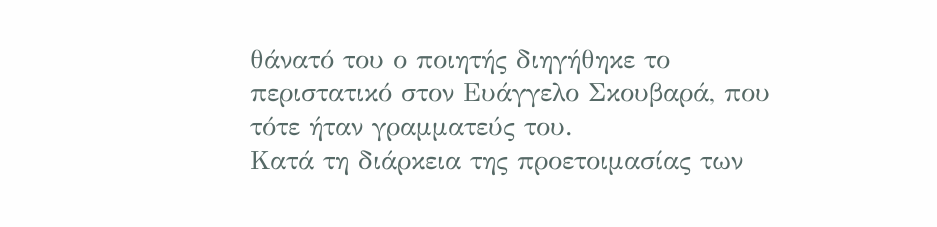θάνατό του ο ποιητής διηγήθηκε το περιστατικό στον Ευάγγελο Σκουβαρά, που τότε ήταν γραμματεύς του.
Κατά τη διάρκεια της προετοιμασίας των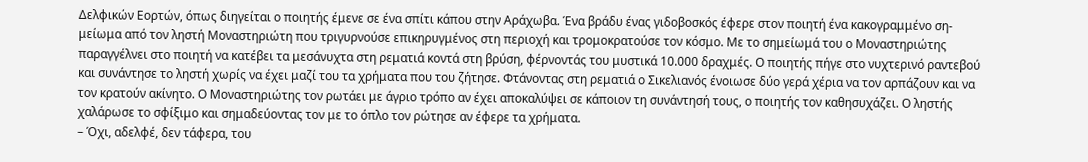Δελφικών Εορτών, όπως διηγείται ο ποιητής έμενε σε ένα σπίτι κάπου στην Αράχωβα. Ένα βράδυ ένας γιδοβοσκός έφερε στον ποιητή ένα κακογραμμένο ση- μείωμα από τον ληστή Μοναστηριώτη που τριγυρνούσε επικηρυγμένος στη περιοχή και τρομοκρατούσε τον κόσμο. Με το σημείωμά του ο Μοναστηριώτης παραγγέλνει στο ποιητή να κατέβει τα μεσάνυχτα στη ρεματιά κοντά στη βρύση, φέρνοντάς του μυστικά 10.000 δραχμές. Ο ποιητής πήγε στο νυχτερινό ραντεβού και συνάντησε το ληστή χωρίς να έχει μαζί του τα χρήματα που του ζήτησε. Φτάνοντας στη ρεματιά ο Σικελιανός ένοιωσε δύο γερά χέρια να τον αρπάζουν και να τον κρατούν ακίνητο. Ο Μοναστηριώτης τον ρωτάει με άγριο τρόπο αν έχει αποκαλύψει σε κάποιον τη συνάντησή τους, ο ποιητής τον καθησυχάζει. Ο ληστής χαλάρωσε το σφίξιμο και σημαδεύοντας τον με το όπλο τον ρώτησε αν έφερε τα χρήματα.
– Όχι, αδελφέ, δεν τάφερα, του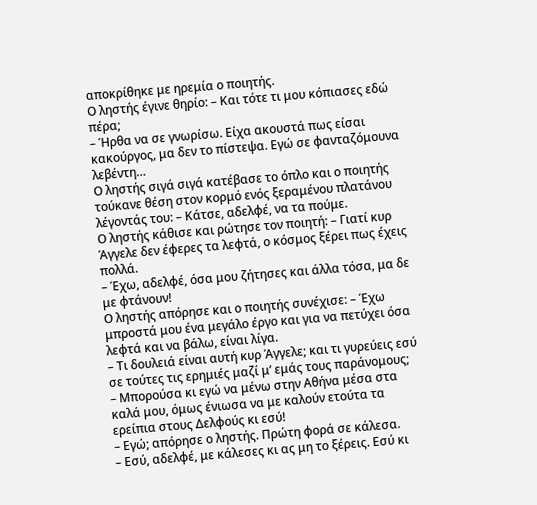αποκρίθηκε με ηρεμία ο ποιητής.
Ο ληστής έγινε θηρίο: – Και τότε τι μου κόπιασες εδώ πέρα;
– Ήρθα να σε γνωρίσω. Είχα ακουστά πως είσαι κακούργος, μα δεν το πίστεψα. Εγώ σε φανταζόμουνα λεβέντη…
Ο ληστής σιγά σιγά κατέβασε το όπλο και ο ποιητής τούκανε θέση στον κορμό ενός ξεραμένου πλατάνου λέγοντάς του: – Κάτσε, αδελφέ, να τα πούμε.
Ο ληστής κάθισε και ρώτησε τον ποιητή: – Γιατί κυρ Άγγελε δεν έφερες τα λεφτά, ο κόσμος ξέρει πως έχεις πολλά.
– Έχω, αδελφέ, όσα μου ζήτησες και άλλα τόσα, μα δε με φτάνουν!
Ο ληστής απόρησε και ο ποιητής συνέχισε: – Έχω μπροστά μου ένα μεγάλο έργο και για να πετύχει όσα λεφτά και να βάλω, είναι λίγα.
– Τι δουλειά είναι αυτή κυρ Άγγελε; και τι γυρεύεις εσύ σε τούτες τις ερημιές μαζί μ’ εμάς τους παράνομους;
– Μπορούσα κι εγώ να μένω στην Αθήνα μέσα στα καλά μου, όμως ένιωσα να με καλούν ετούτα τα ερείπια στους Δελφούς κι εσύ!
– Εγώ; απόρησε ο ληστής. Πρώτη φορά σε κάλεσα.
– Εσύ, αδελφέ, με κάλεσες κι ας μη το ξέρεις. Εσύ κι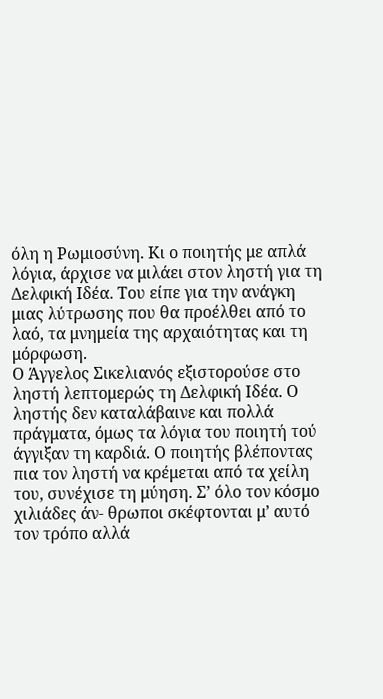όλη η Ρωμιοσύνη. Κι ο ποιητής με απλά λόγια, άρχισε να μιλάει στον ληστή για τη Δελφική Ιδέα. Του είπε για την ανάγκη μιας λύτρωσης που θα προέλθει από το λαό, τα μνημεία της αρχαιότητας και τη μόρφωση.
Ο Άγγελος Σικελιανός εξιστορούσε στο ληστή λεπτομερώς τη Δελφική Ιδέα. Ο ληστής δεν καταλάβαινε και πολλά πράγματα, όμως τα λόγια του ποιητή τού άγγιξαν τη καρδιά. Ο ποιητής βλέποντας πια τον ληστή να κρέμεται από τα χείλη του, συνέχισε τη μύηση. Σ’ όλο τον κόσμο χιλιάδες άν- θρωποι σκέφτονται μ’ αυτό τον τρόπο αλλά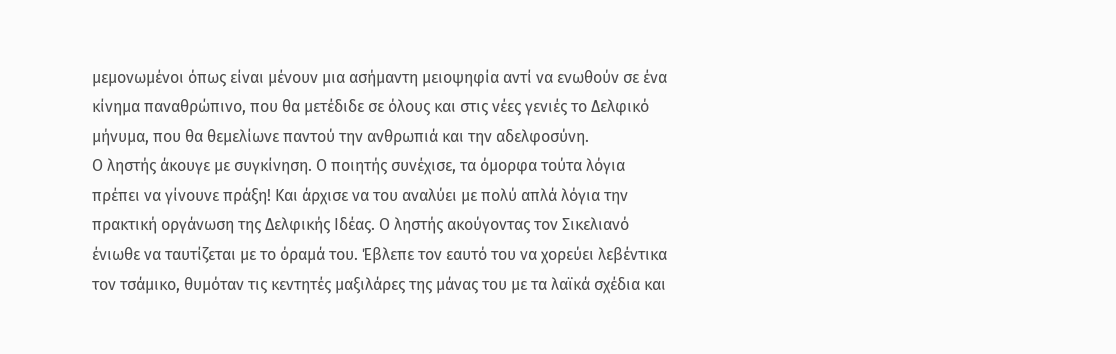μεμονωμένοι όπως είναι μένουν μια ασήμαντη μειοψηφία αντί να ενωθούν σε ένα κίνημα παναθρώπινο, που θα μετέδιδε σε όλους και στις νέες γενιές το Δελφικό μήνυμα, που θα θεμελίωνε παντού την ανθρωπιά και την αδελφοσύνη.
Ο ληστής άκουγε με συγκίνηση. Ο ποιητής συνέχισε, τα όμορφα τούτα λόγια πρέπει να γίνουνε πράξη! Και άρχισε να του αναλύει με πολύ απλά λόγια την πρακτική οργάνωση της Δελφικής Ιδέας. Ο ληστής ακούγοντας τον Σικελιανό ένιωθε να ταυτίζεται με το όραμά του. Έβλεπε τον εαυτό του να χορεύει λεβέντικα τον τσάμικο, θυμόταν τις κεντητές μαξιλάρες της μάνας του με τα λαϊκά σχέδια και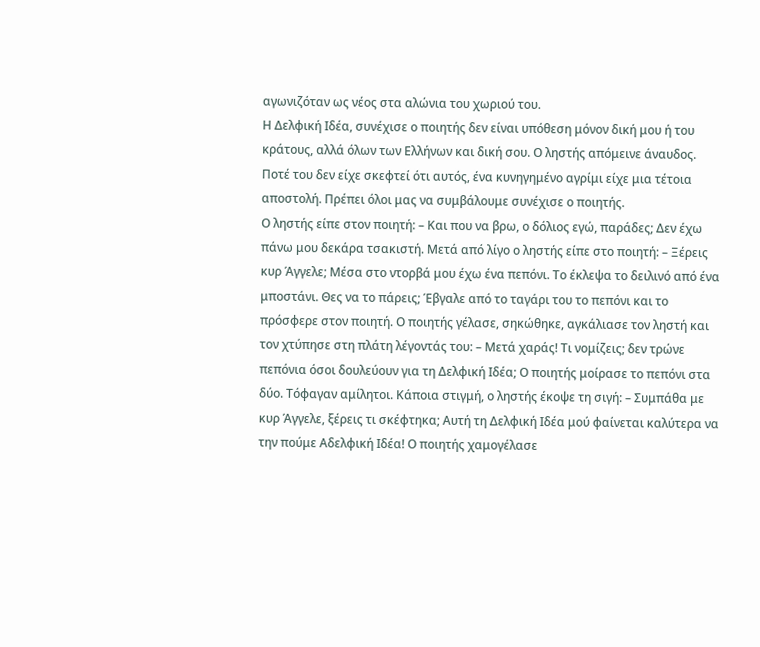αγωνιζόταν ως νέος στα αλώνια του χωριού του.
Η Δελφική Ιδέα, συνέχισε ο ποιητής δεν είναι υπόθεση μόνον δική μου ή του κράτους, αλλά όλων των Ελλήνων και δική σου. Ο ληστής απόμεινε άναυδος. Ποτέ του δεν είχε σκεφτεί ότι αυτός, ένα κυνηγημένο αγρίμι είχε μια τέτοια αποστολή. Πρέπει όλοι μας να συμβάλουμε συνέχισε ο ποιητής.
Ο ληστής είπε στον ποιητή: – Και που να βρω, ο δόλιος εγώ, παράδες; Δεν έχω πάνω μου δεκάρα τσακιστή. Μετά από λίγο ο ληστής είπε στο ποιητή: – Ξέρεις κυρ Άγγελε; Μέσα στο ντορβά μου έχω ένα πεπόνι. Το έκλεψα το δειλινό από ένα μποστάνι. Θες να το πάρεις; Έβγαλε από το ταγάρι του το πεπόνι και το πρόσφερε στον ποιητή. Ο ποιητής γέλασε, σηκώθηκε, αγκάλιασε τον ληστή και τον χτύπησε στη πλάτη λέγοντάς του: – Μετά χαράς! Τι νομίζεις; δεν τρώνε πεπόνια όσοι δουλεύουν για τη Δελφική Ιδέα; Ο ποιητής μοίρασε το πεπόνι στα δύο. Τόφαγαν αμίλητοι. Κάποια στιγμή, ο ληστής έκοψε τη σιγή: – Συμπάθα με κυρ Άγγελε, ξέρεις τι σκέφτηκα; Αυτή τη Δελφική Ιδέα μού φαίνεται καλύτερα να την πούμε Αδελφική Ιδέα! Ο ποιητής χαμογέλασε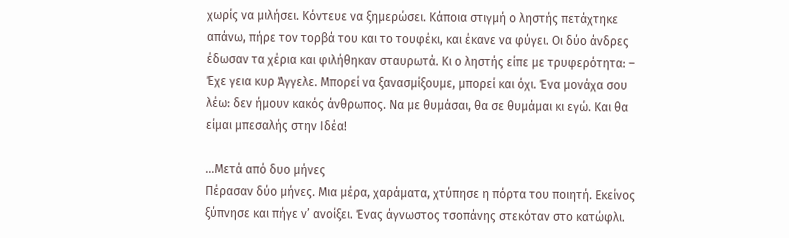χωρίς να μιλήσει. Κόντευε να ξημερώσει. Κάποια στιγμή ο ληστής πετάχτηκε απάνω, πήρε τον τορβά του και το τουφέκι, και έκανε να φύγει. Οι δύο άνδρες έδωσαν τα χέρια και φιλήθηκαν σταυρωτά. Κι ο ληστής είπε με τρυφερότητα: – Έχε γεια κυρ Άγγελε. Μπορεί να ξανασμίξουμε, μπορεί και όχι. Ένα μονάχα σου λέω: δεν ήμουν κακός άνθρωπος. Να με θυμάσαι, θα σε θυμάμαι κι εγώ. Και θα είμαι μπεσαλής στην Ιδέα!

…Μετά από δυο μήνες
Πέρασαν δύο μήνες. Μια μέρα, χαράματα, χτύπησε η πόρτα του ποιητή. Εκείνος ξύπνησε και πήγε ν’ ανοίξει. Ένας άγνωστος τσοπάνης στεκόταν στο κατώφλι.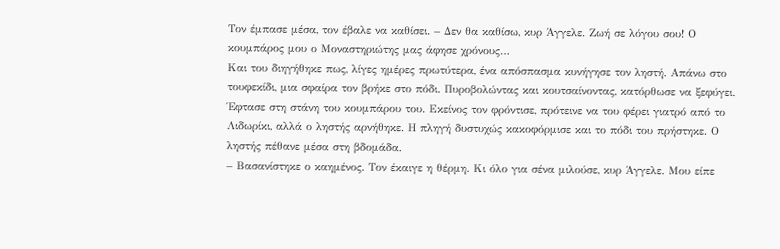Τον έμπασε μέσα, τον έβαλε να καθίσει. – Δεν θα καθίσω, κυρ Άγγελε. Ζωή σε λόγου σου! Ο κουμπάρος μου ο Μοναστηριώτης μας άφησε χρόνους…
Και του διηγήθηκε πως, λίγες ημέρες πρωτύτερα, ένα απόσπασμα κυνήγησε τον ληστή. Απάνω στο τουφεκίδι, μια σφαίρα τον βρήκε στο πόδι. Πυροβολώντας και κουτσαίνοντας, κατόρθωσε να ξεφύγει. Έφτασε στη στάνη του κουμπάρου του. Εκείνος τον φρόντισε, πρότεινε να του φέρει γιατρό από το Λιδωρίκι, αλλά ο ληστής αρνήθηκε. Η πληγή δυστυχώς κακοφόρμισε και το πόδι του πρήστηκε. Ο ληστής πέθανε μέσα στη βδομάδα.
– Βασανίστηκε ο καημένος. Τον έκαιγε η θέρμη. Κι όλο για σένα μιλούσε, κυρ Άγγελε. Μου είπε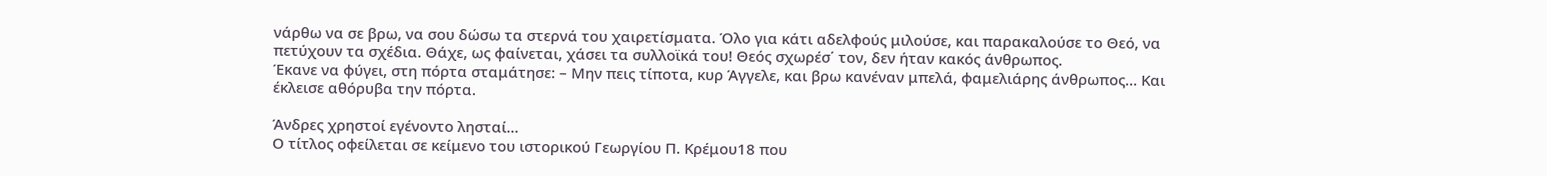νάρθω να σε βρω, να σου δώσω τα στερνά του χαιρετίσματα. Όλο για κάτι αδελφούς μιλούσε, και παρακαλούσε το Θεό, να πετύχουν τα σχέδια. Θάχε, ως φαίνεται, χάσει τα συλλοϊκά του! Θεός σχωρέσ΄ τον, δεν ήταν κακός άνθρωπος.
Έκανε να φύγει, στη πόρτα σταμάτησε: – Μην πεις τίποτα, κυρ Άγγελε, και βρω κανέναν μπελά, φαμελιάρης άνθρωπος… Και έκλεισε αθόρυβα την πόρτα.

Άνδρες χρηστοί εγένοντο λησταί…
Ο τίτλος οφείλεται σε κείμενο του ιστορικού Γεωργίου Π. Κρέμου18 που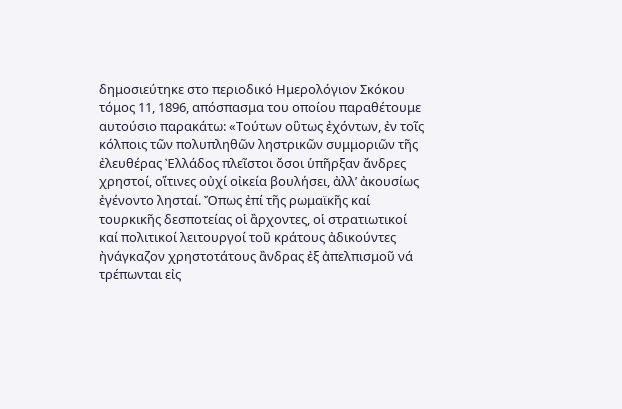δημοσιεύτηκε στο περιοδικό Ημερολόγιον Σκόκου τόμος 11, 1896, απόσπασμα του οποίου παραθέτουμε αυτούσιο παρακάτω: «Τούτων οὓτως ἐχόντων, ἐν τοῖς κόλποις τῶν πολυπληθῶν ληστρικῶν συμμοριῶν τῆς ἐλευθέρας Ὲλλάδος πλεῖστoι ὄσοι ὑπῆρξαν ἄνδρες χρηστοί, οἵτινες οὐχί οἰκεία βουλήσει, ἀλλ’ ἀκουσίως ἐγένοντο λησταί. Ὄπως ἐπί τῆς ρωμαϊκῆς καί τουρκικῆς δεσποτείας οἱ ἂρχοντες, οἱ στρατιωτικοί καί πολιτικοί λειτουργοί τοῦ κράτους ἀδικούντες ἠνάγκαζον χρηστοτάτους ἂνδρας ἐξ ἀπελπισμοῦ νά τρέπωνται εἰς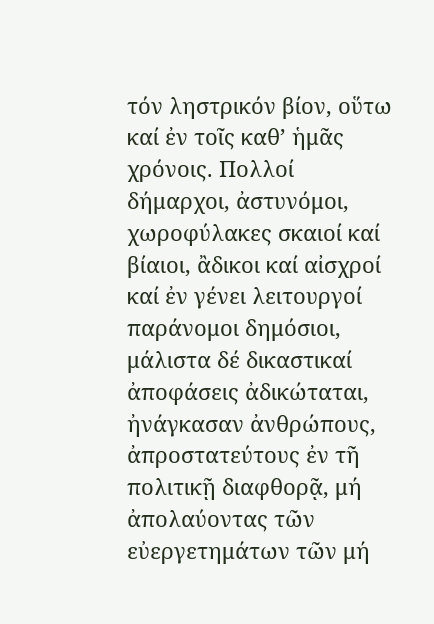τόν ληστρικόν βίον, οὕτω καί ἐν τοῖς καθ’ ἡμᾶς χρόνοις. Πολλοί δήμαρχοι, ἀστυνόμοι, χωροφύλακες σκαιοί καί βίαιοι, ἂδικοι καί αἰσχροί καί ἐν γένει λειτουργοί παράνομοι δημόσιοι, μάλιστα δέ δικαστικαί ἀποφάσεις ἀδικώταται, ἠνάγκασαν ἀνθρώπους, ἀπροστατεύτους ἐν τῆ πολιτικῇ διαφθορᾷ, μή ἀπολαύοντας τῶν εὐεργετημάτων τῶν μή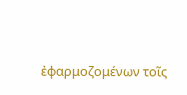ἐφαρμοζομένων τοῖς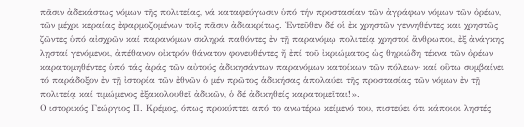πᾶσιν ἀδεκάστως νόμων τῆς πολιτείας, νά καταφεύγωσιν ὑπό τήν προστασίαν τῶν ἀγράφων νόμων τῶν ὀρέων, τῶν μέχρι κεραίας ἐφαρμοζομένων τοῖς πᾶσιν ἀδιακρίτως. Ὲντεῦθεν δέ οἱ ἐκ χρηστῶν γεννηθέντες και χρηστῶς ζῶντες ὑπό αἰσχρῶν καί παρανόμων σκληρά παθόντες ἐν τῇ παρανόμῳ πολιτείᾳ χρηστοί ἂνθρωποι, ἐξ ἀνάγκης λῃσταί γενόμενοι, ἀπέθανον οἰκτρόν θάνατον φονευθέντες ἤ ἐπί τοῦ ἰκριώματος ὡς θηριώδη τέκνα τῶν ὀρέων καρατομηθέντες ὑπό τάς ἀράς τῶν αὐτούς ἀδικησάντων παρανόμων κατοίκων τῶν πόλεων· καί οὓτω συμβαίνει τό παράδοξον ἐν τῇ ἰστορία τῶν ἐθνῶν ὁ μέν πρῶτος ἁδικήσας ἁπολαύει τῆς προστασίας τῶν νόμων ἐν τῇ πολιτείᾳ καί τιμώμενος ἐξακολουθεῖ ἀδικῶν, ὁ δέ ἀδικηθείς καρατομεῖται!».
Ο ιστορικός Γεώργιος Π. Κρέμος, όπως προκύπτει από το ανωτέρω κείμενό του, πιστεύει ότι κάποιοι ληστές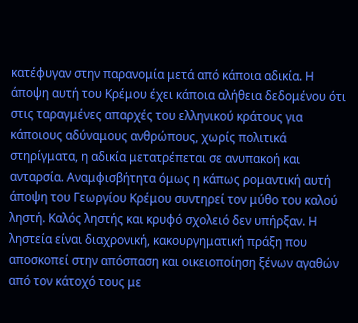κατέφυγαν στην παρανομία μετά από κάποια αδικία. Η άποψη αυτή του Κρέμου έχει κάποια αλήθεια δεδομένου ότι στις ταραγμένες απαρχές του ελληνικού κράτους για κάποιους αδύναμους ανθρώπους, χωρίς πολιτικά στηρίγματα, η αδικία μετατρέπεται σε ανυπακοή και ανταρσία. Αναμφισβήτητα όμως η κάπως ρομαντική αυτή άποψη του Γεωργίου Κρέμου συντηρεί τον μύθο του καλού ληστή. Καλός ληστής και κρυφό σχολειό δεν υπήρξαν. Η ληστεία είναι διαχρονική, κακουργηματική πράξη που αποσκοπεί στην απόσπαση και οικειοποίηση ξένων αγαθών από τον κάτοχό τους με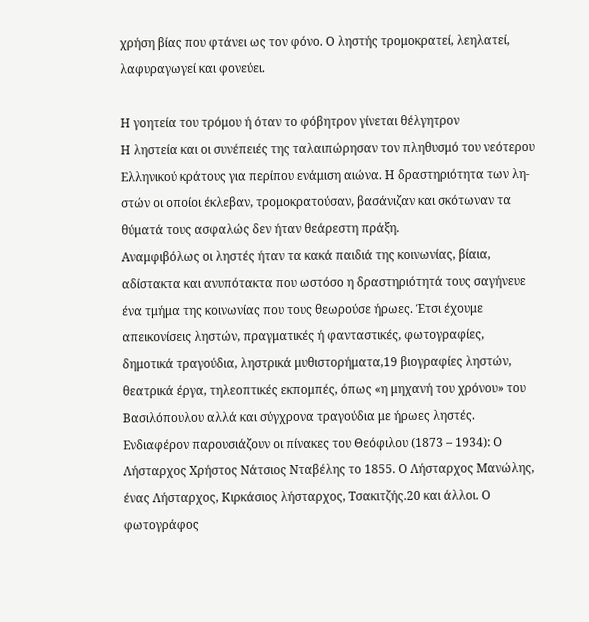χρήση βίας που φτάνει ως τον φόνο. Ο ληστής τρομοκρατεί, λεηλατεί, λαφυραγωγεί και φονεύει.

Η γοητεία του τρόμου ή όταν το φόβητρον γίνεται θέλγητρον
Η ληστεία και οι συνέπειές της ταλαιπώρησαν τον πληθυσμό του νεότερου Ελληνικού κράτους για περίπου ενάμιση αιώνα. Η δραστηριότητα των λη- στών οι οποίοι έκλεβαν, τρομοκρατούσαν, βασάνιζαν και σκότωναν τα θύματά τους ασφαλώς δεν ήταν θεάρεστη πράξη.
Αναμφιβόλως οι ληστές ήταν τα κακά παιδιά της κοινωνίας, βίαια, αδίστακτα και ανυπότακτα που ωστόσο η δραστηριότητά τους σαγήνευε ένα τμήμα της κοινωνίας που τους θεωρούσε ήρωες. Έτσι έχουμε απεικονίσεις ληστών, πραγματικές ή φανταστικές, φωτογραφίες, δημοτικά τραγούδια, ληστρικά μυθιστορήματα,19 βιογραφίες ληστών, θεατρικά έργα, τηλεοπτικές εκπομπές, όπως «η μηχανή του χρόνου» του Βασιλόπουλου αλλά και σύγχρονα τραγούδια με ήρωες ληστές.
Ενδιαφέρον παρουσιάζουν οι πίνακες του Θεόφιλου (1873 – 1934): Ο Λήσταρχος Χρήστος Νάτσιος Νταβέλης το 1855. Ο Λήσταρχος Μανώλης, ένας Λήσταρχος, Κιρκάσιος λήσταρχος, Τσακιτζής.20 και άλλοι. Ο φωτογράφος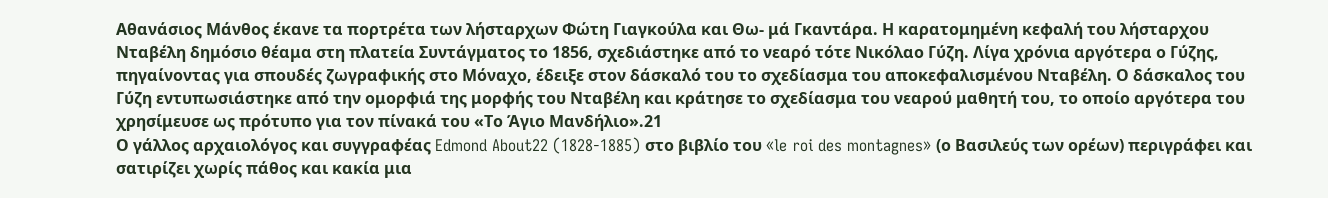Αθανάσιος Μάνθος έκανε τα πορτρέτα των λήσταρχων Φώτη Γιαγκούλα και Θω- μά Γκαντάρα. Η καρατομημένη κεφαλή του λήσταρχου Νταβέλη δημόσιο θέαμα στη πλατεία Συντάγματος το 1856, σχεδιάστηκε από το νεαρό τότε Νικόλαο Γύζη. Λίγα χρόνια αργότερα ο Γύζης, πηγαίνοντας για σπουδές ζωγραφικής στο Μόναχο, έδειξε στον δάσκαλό του το σχεδίασμα του αποκεφαλισμένου Νταβέλη. Ο δάσκαλος του Γύζη εντυπωσιάστηκε από την ομορφιά της μορφής του Νταβέλη και κράτησε το σχεδίασμα του νεαρού μαθητή του, το οποίο αργότερα του χρησίμευσε ως πρότυπο για τον πίνακά του «Το Άγιο Μανδήλιο».21
Ο γάλλος αρχαιολόγος και συγγραφέας Edmond About22 (1828-1885) στο βιβλίο του «le roi des montagnes» (ο Βασιλεύς των ορέων) περιγράφει και σατιρίζει χωρίς πάθος και κακία μια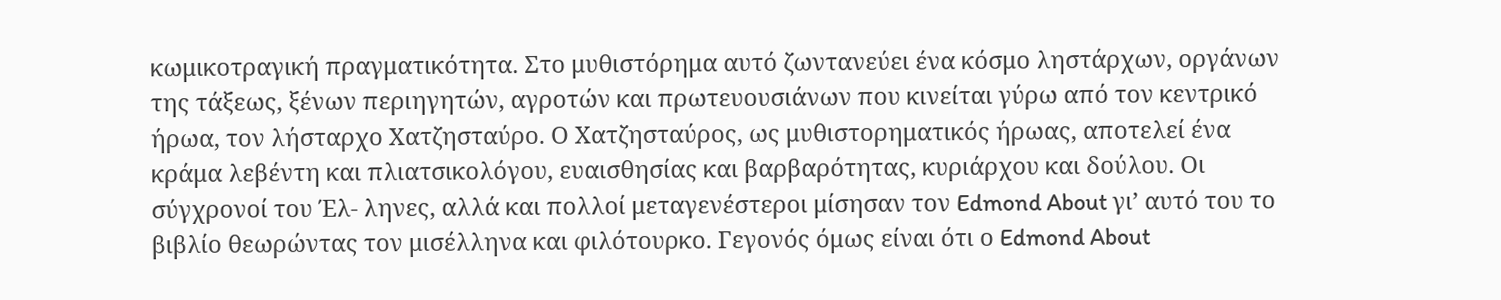κωμικοτραγική πραγματικότητα. Στο μυθιστόρημα αυτό ζωντανεύει ένα κόσμο ληστάρχων, οργάνων της τάξεως, ξένων περιηγητών, αγροτών και πρωτευουσιάνων που κινείται γύρω από τον κεντρικό ήρωα, τον λήσταρχο Χατζησταύρο. Ο Χατζησταύρος, ως μυθιστορηματικός ήρωας, αποτελεί ένα κράμα λεβέντη και πλιατσικολόγου, ευαισθησίας και βαρβαρότητας, κυριάρχου και δούλου. Οι σύγχρονοί του Έλ- ληνες, αλλά και πολλοί μεταγενέστεροι μίσησαν τον Edmond About γι’ αυτό του το βιβλίο θεωρώντας τον μισέλληνα και φιλότουρκο. Γεγονός όμως είναι ότι ο Edmond About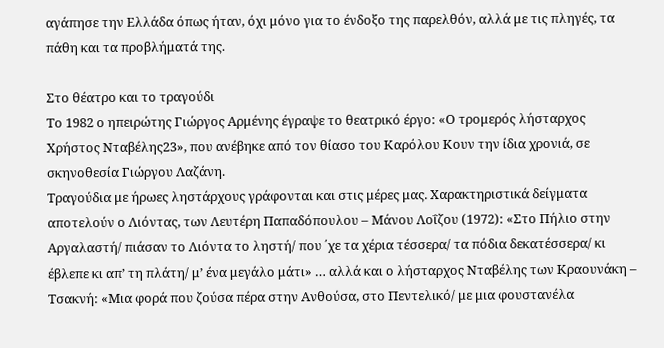αγάπησε την Ελλάδα όπως ήταν, όχι μόνο για το ένδοξο της παρελθόν, αλλά με τις πληγές, τα πάθη και τα προβλήματά της.

Στο θέατρο και το τραγούδι
Το 1982 ο ηπειρώτης Γιώργος Αρμένης έγραψε το θεατρικό έργο: «Ο τρομερός λήσταρχος Χρήστος Νταβέλης23», που ανέβηκε από τον θίασο του Καρόλου Κουν την ίδια χρονιά, σε σκηνοθεσία Γιώργου Λαζάνη.
Τραγούδια με ήρωες ληστάρχους γράφονται και στις μέρες μας. Χαρακτηριστικά δείγματα αποτελούν ο Λιόντας, των Λευτέρη Παπαδόπουλου – Μάνου Λοΐζου (1972): «Στο Πήλιο στην Αργαλαστή/ πιάσαν το Λιόντα το ληστή/ που ΄χε τα χέρια τέσσερα/ τα πόδια δεκατέσσερα/ κι έβλεπε κι απ’ τη πλάτη/ μ’ ένα μεγάλο μάτι» … αλλά και ο λήσταρχος Νταβέλης των Κραουνάκη – Τσακνή: «Μια φορά που ζούσα πέρα στην Ανθούσα, στο Πεντελικό/ με μια φουστανέλα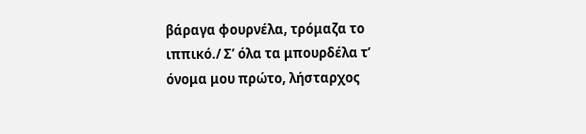βάραγα φουρνέλα, τρόμαζα το ιππικό./ Σ’ όλα τα μπουρδέλα τ’ όνομα μου πρώτο, λήσταρχος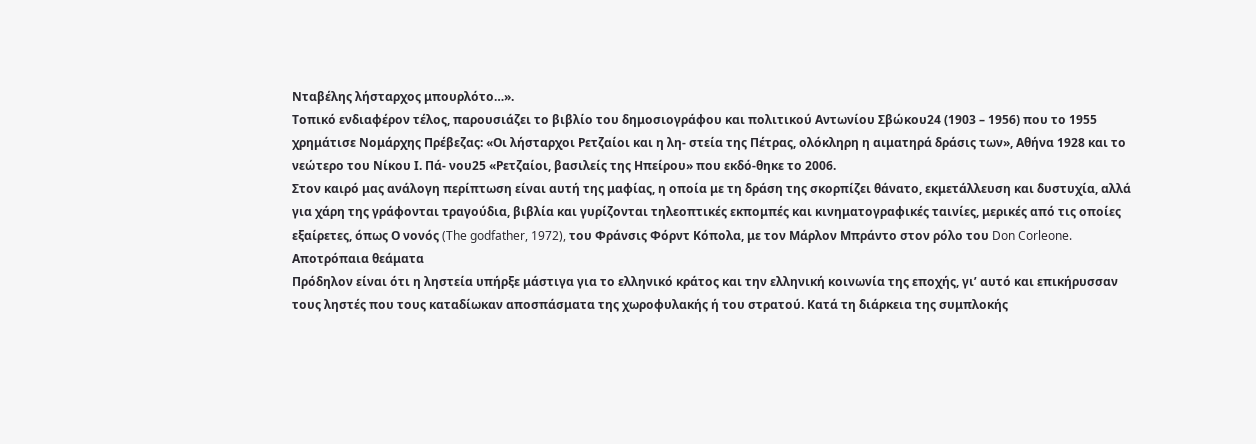Νταβέλης λήσταρχος μπουρλότο…».
Τοπικό ενδιαφέρον τέλος, παρουσιάζει το βιβλίο του δημοσιογράφου και πολιτικού Αντωνίου Σβώκου24 (1903 – 1956) που το 1955 χρημάτισε Νομάρχης Πρέβεζας: «Οι λήσταρχοι Ρετζαίοι και η λη- στεία της Πέτρας, ολόκληρη η αιματηρά δράσις των», Αθήνα 1928 και το νεώτερο του Νίκου Ι. Πά- νου25 «Ρετζαίοι, βασιλείς της Ηπείρου» που εκδό-θηκε το 2006.
Στον καιρό μας ανάλογη περίπτωση είναι αυτή της μαφίας, η οποία με τη δράση της σκορπίζει θάνατο, εκμετάλλευση και δυστυχία, αλλά για χάρη της γράφονται τραγούδια, βιβλία και γυρίζονται τηλεοπτικές εκπομπές και κινηματογραφικές ταινίες, μερικές από τις οποίες εξαίρετες, όπως Ο νονός (The godfather, 1972), του Φράνσις Φόρντ Κόπολα, με τον Μάρλον Μπράντο στον ρόλο του Don Corleone.
Αποτρόπαια θεάματα
Πρόδηλον είναι ότι η ληστεία υπήρξε μάστιγα για το ελληνικό κράτος και την ελληνική κοινωνία της εποχής, γι’ αυτό και επικήρυσσαν τους ληστές που τους καταδίωκαν αποσπάσματα της χωροφυλακής ή του στρατού. Κατά τη διάρκεια της συμπλοκής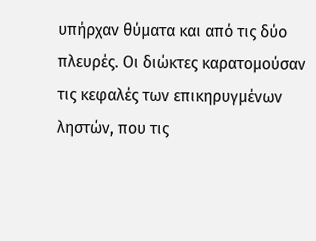υπήρχαν θύματα και από τις δύο πλευρές. Οι διώκτες καρατομούσαν τις κεφαλές των επικηρυγμένων ληστών, που τις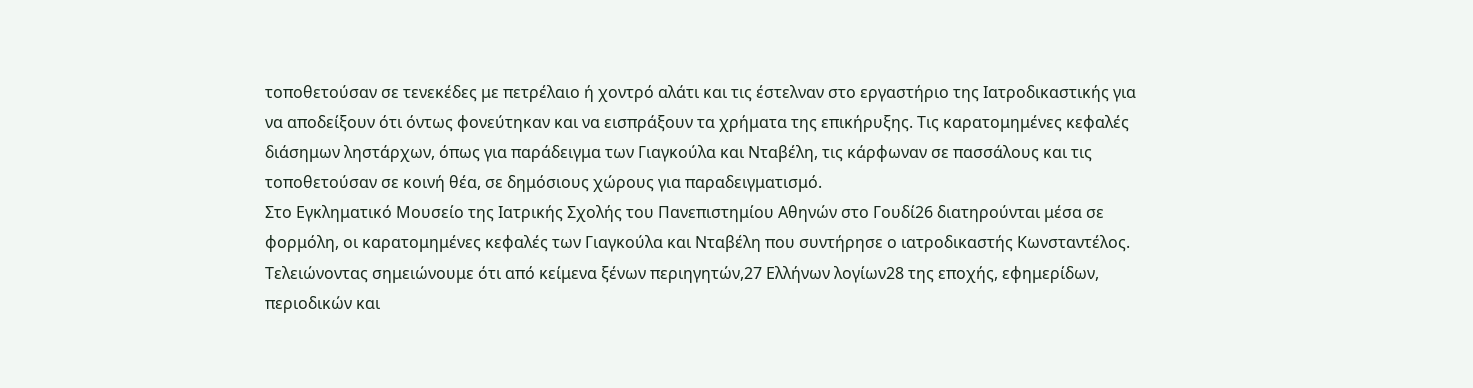τοποθετούσαν σε τενεκέδες με πετρέλαιο ή χοντρό αλάτι και τις έστελναν στο εργαστήριο της Ιατροδικαστικής για να αποδείξουν ότι όντως φονεύτηκαν και να εισπράξουν τα χρήματα της επικήρυξης. Τις καρατομημένες κεφαλές διάσημων ληστάρχων, όπως για παράδειγμα των Γιαγκούλα και Νταβέλη, τις κάρφωναν σε πασσάλους και τις τοποθετούσαν σε κοινή θέα, σε δημόσιους χώρους για παραδειγματισμό.
Στο Εγκληματικό Μουσείο της Ιατρικής Σχολής του Πανεπιστημίου Αθηνών στο Γουδί26 διατηρούνται μέσα σε φορμόλη, οι καρατομημένες κεφαλές των Γιαγκούλα και Νταβέλη που συντήρησε ο ιατροδικαστής Κωνσταντέλος.
Τελειώνοντας σημειώνουμε ότι από κείμενα ξένων περιηγητών,27 Ελλήνων λογίων28 της εποχής, εφημερίδων, περιοδικών και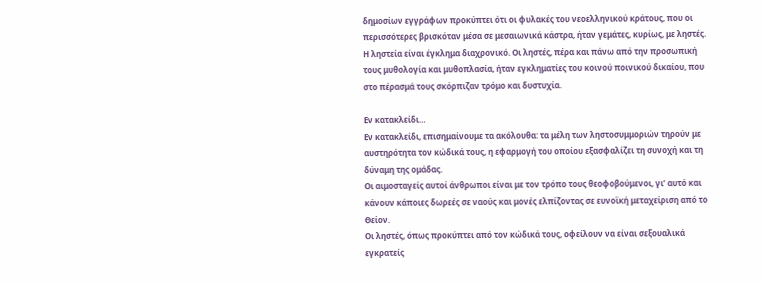δημοσίων εγγράφων προκύπτει ότι οι φυλακές του νεοελληνικού κράτους, που οι περισσότερες βρισκόταν μέσα σε μεσαιωνικά κάστρα, ήταν γεμάτες, κυρίως, με ληστές. Η ληστεία είναι έγκλημα διαχρονικό. Οι ληστές, πέρα και πάνω από την προσωπική τους μυθολογία και μυθοπλασία, ήταν εγκληματίες του κοινού ποινικού δικαίου, που στο πέρασμά τους σκόρπιζαν τρόμο και δυστυχία.

Εν κατακλείδι…
Εν κατακλείδι, επισημαίνουμε τα ακόλουθα: τα μέλη των ληστοσυμμοριών τηρούν με αυστηρότητα τον κώδικά τους, η εφαρμογή του οποίου εξασφαλίζει τη συνοχή και τη δύναμη της ομάδας.
Οι αιμοσταγείς αυτοί άνθρωποι είναι με τον τρόπο τους θεοφοβούμενοι, γι’ αυτό και κάνουν κάποιες δωρεές σε ναούς και μονές ελπίζοντας σε ευνοϊκή μεταχείριση από το Θείον.
Οι ληστές, όπως προκύπτει από τον κώδικά τους, οφείλουν να είναι σεξουαλικά εγκρατείς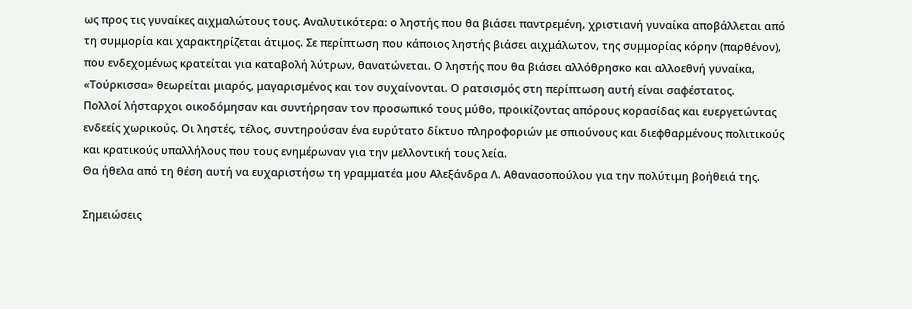ως προς τις γυναίκες αιχμαλώτους τους. Αναλυτικότερα: ο ληστής που θα βιάσει παντρεμένη, χριστιανή γυναίκα αποβάλλεται από τη συμμορία και χαρακτηρίζεται άτιμος. Σε περίπτωση που κάποιος ληστής βιάσει αιχμάλωτον, της συμμορίας κόρην (παρθένον), που ενδεχομένως κρατείται για καταβολή λύτρων, θανατώνεται. Ο ληστής που θα βιάσει αλλόθρησκο και αλλοεθνή γυναίκα, «Τούρκισσα» θεωρείται μιαρός, μαγαρισμένος και τον συχαίνονται. Ο ρατσισμός στη περίπτωση αυτή είναι σαφέστατος.
Πολλοί λήσταρχοι οικοδόμησαν και συντήρησαν τον προσωπικό τους μύθο, προικίζοντας απόρους κορασίδας και ευεργετώντας ενδεείς χωρικούς. Οι ληστές, τέλος, συντηρούσαν ένα ευρύτατο δίκτυο πληροφοριών με σπιούνους και διεφθαρμένους πολιτικούς και κρατικούς υπαλλήλους που τους ενημέρωναν για την μελλοντική τους λεία.
Θα ήθελα από τη θέση αυτή να ευχαριστήσω τη γραμματέα μου Αλεξάνδρα Λ. Αθανασοπούλου για την πολύτιμη βοήθειά της.

Σημειώσεις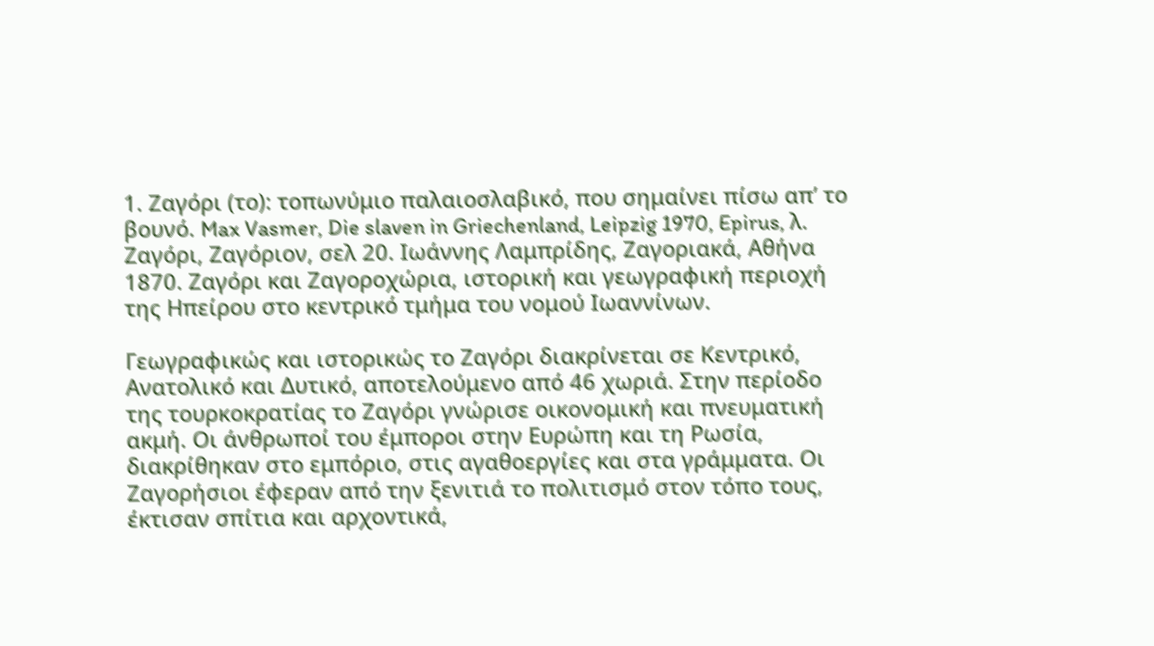1. Ζαγόρι (το): τοπωνύμιο παλαιοσλαβικό, που σημαίνει πίσω απ’ το βουνό. Max Vasmer, Die slaven in Griechenland, Leipzig 1970, Epirus, λ. Ζαγόρι, Ζαγόριον, σελ 20. Ιωάννης Λαμπρίδης, Ζαγοριακά, Αθήνα 1870. Ζαγόρι και Ζαγοροχώρια, ιστορική και γεωγραφική περιοχή της Ηπείρου στο κεντρικό τμήμα του νομού Ιωαννίνων.

Γεωγραφικώς και ιστορικώς το Ζαγόρι διακρίνεται σε Κεντρικό, Ανατολικό και Δυτικό, αποτελούμενο από 46 χωριά. Στην περίοδο της τουρκοκρατίας το Ζαγόρι γνώρισε οικονομική και πνευματική ακμή. Οι άνθρωποί του έμποροι στην Ευρώπη και τη Ρωσία, διακρίθηκαν στο εμπόριο, στις αγαθοεργίες και στα γράμματα. Οι Ζαγορήσιοι έφεραν από την ξενιτιά το πολιτισμό στον τόπο τους, έκτισαν σπίτια και αρχοντικά,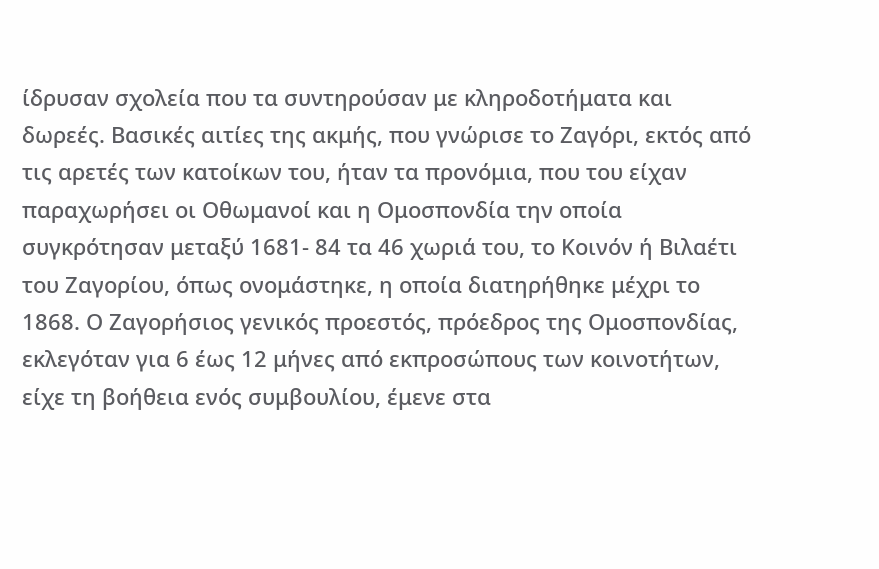ίδρυσαν σχολεία που τα συντηρούσαν με κληροδοτήματα και δωρεές. Βασικές αιτίες της ακμής, που γνώρισε το Ζαγόρι, εκτός από τις αρετές των κατοίκων του, ήταν τα προνόμια, που του είχαν παραχωρήσει οι Οθωμανοί και η Ομοσπονδία την οποία συγκρότησαν μεταξύ 1681- 84 τα 46 χωριά του, το Κοινόν ή Βιλαέτι του Ζαγορίου, όπως ονομάστηκε, η οποία διατηρήθηκε μέχρι το 1868. Ο Ζαγορήσιος γενικός προεστός, πρόεδρος της Ομοσπονδίας, εκλεγόταν για 6 έως 12 μήνες από εκπροσώπους των κοινοτήτων, είχε τη βοήθεια ενός συμβουλίου, έμενε στα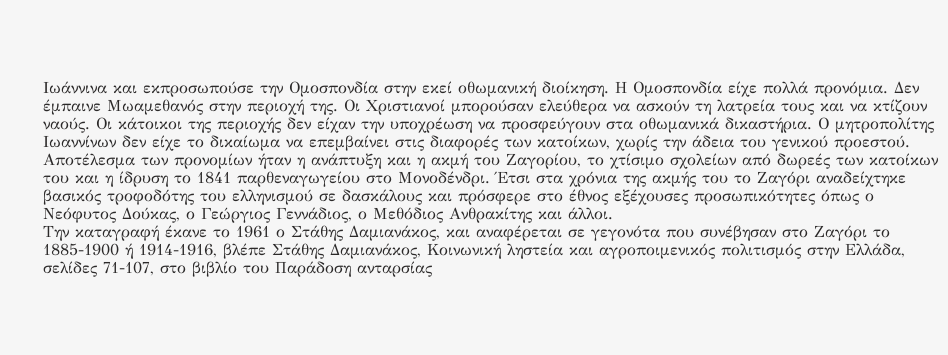Ιωάννινα και εκπροσωπούσε την Ομοσπονδία στην εκεί οθωμανική διοίκηση. Η Ομοσπονδία είχε πολλά προνόμια. Δεν έμπαινε Μωαμεθανός στην περιοχή της. Οι Χριστιανοί μπορούσαν ελεύθερα να ασκούν τη λατρεία τους και να κτίζουν ναούς. Οι κάτοικοι της περιοχής δεν είχαν την υποχρέωση να προσφεύγουν στα οθωμανικά δικαστήρια. Ο μητροπολίτης Ιωαννίνων δεν είχε το δικαίωμα να επεμβαίνει στις διαφορές των κατοίκων, χωρίς την άδεια του γενικού προεστού. Αποτέλεσμα των προνομίων ήταν η ανάπτυξη και η ακμή του Ζαγορίου, το χτίσιμο σχολείων από δωρεές των κατοίκων του και η ίδρυση το 1841 παρθεναγωγείου στο Μονοδένδρι. Έτσι στα χρόνια της ακμής του το Ζαγόρι αναδείχτηκε βασικός τροφοδότης του ελληνισμού σε δασκάλους και πρόσφερε στο έθνος εξέχουσες προσωπικότητες όπως ο Νεόφυτος Δούκας, ο Γεώργιος Γεννάδιος, ο Μεθόδιος Ανθρακίτης και άλλοι.
Την καταγραφή έκανε το 1961 ο Στάθης Δαμιανάκος, και αναφέρεται σε γεγονότα που συνέβησαν στο Ζαγόρι το 1885-1900 ή 1914-1916, βλέπε Στάθης Δαμιανάκος, Κοινωνική ληστεία και αγροποιμενικός πολιτισμός στην Ελλάδα, σελίδες 71-107, στο βιβλίο του Παράδοση ανταρσίας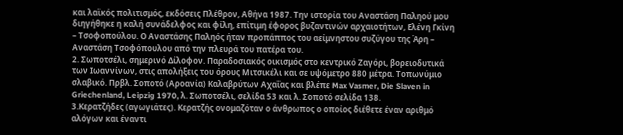και λαϊκός πολιτισμός, εκδόσεις Πλέθρον, Αθήνα 1987. Την ιστορία του Αναστάση Παληού μου διηγήθηκε η καλή συνάδελφος και φίλη, επίτιμη έφορος βυζαντινών αρχαιοτήτων, Ελένη Γκίνη – Τσοφοπούλου. Ο Αναστάσης Παληός ήταν προπάππος του αείμνηστου συζύγου της Άρη – Αναστάση Τσοφόπουλου από την πλευρά του πατέρα του.
2. Σωποτσέλι, σημερινό Δίλοφον. Παραδοσιακός οικισμός στο κεντρικό Ζαγόρι, βορειοδυτικά των Ιωαννίνων, στις απολήξεις του όρους Μιτσικέλι και σε υψόμετρο 880 μέτρα. Τοπωνύμιο σλαβικό. Πρβλ. Σοποτό (Αροανία) Καλαβρύτων Αχαΐας και βλέπε Max Vasmer, Die Slaven in Griechenland, Leipzig 1970, λ. Σωποτσέλι, σελίδα 53 και λ. Σοποτό σελίδα 138.
3.Κερατζήδες (αγωγιάτες). Κερατζής ονομαζόταν ο άνθρωπος ο οποίος διέθετε έναν αριθμό αλόγων και έναντι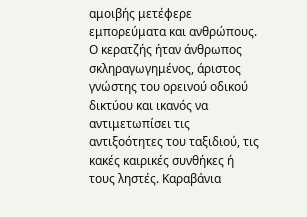αμοιβής μετέφερε εμπορεύματα και ανθρώπους. Ο κερατζής ήταν άνθρωπος σκληραγωγημένος, άριστος γνώστης του ορεινού οδικού δικτύου και ικανός να αντιμετωπίσει τις αντιξοότητες του ταξιδιού, τις κακές καιρικές συνθήκες ή τους ληστές. Καραβάνια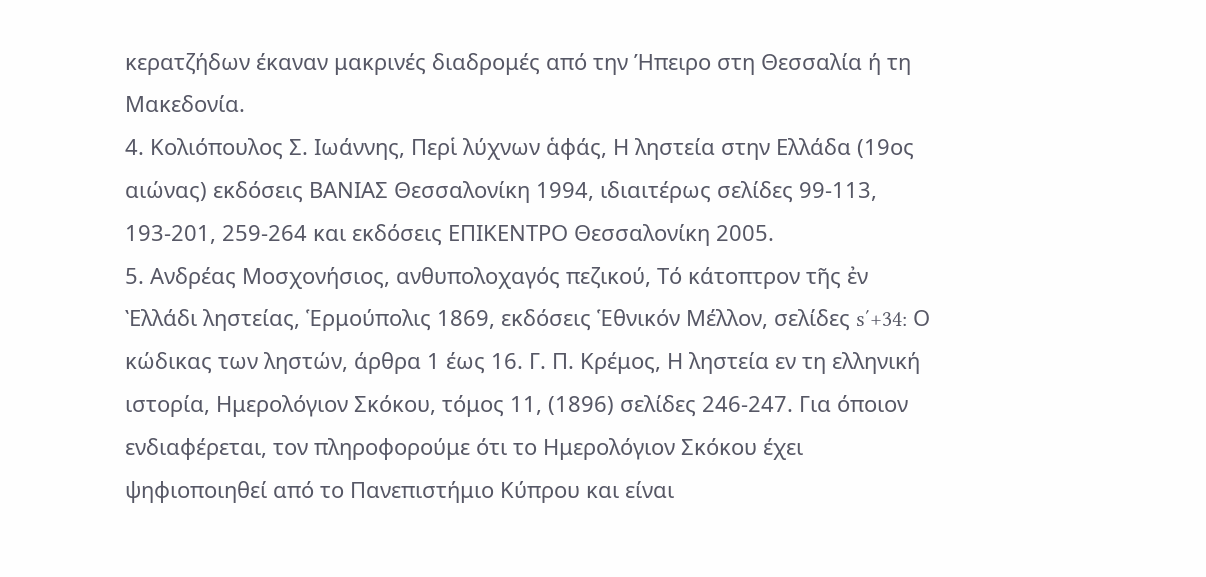κερατζήδων έκαναν μακρινές διαδρομές από την Ήπειρο στη Θεσσαλία ή τη Μακεδονία.
4. Κολιόπουλος Σ. Ιωάννης, Περἱ λύχνων ἁφάς, Η ληστεία στην Ελλάδα (19ος αιώνας) εκδόσεις ΒΑΝΙΑΣ Θεσσαλονίκη 1994, ιδιαιτέρως σελίδες 99-113, 193-201, 259-264 και εκδόσεις ΕΠΙΚΕΝΤΡΟ Θεσσαλονίκη 2005.
5. Ανδρέας Μοσχονήσιος, ανθυπολοχαγός πεζικού, Τό κάτοπτρον τῆς ἐν Ὲλλάδι ληστείας, Ἑρμούπολις 1869, εκδόσεις Ἑθνικόν Μέλλον, σελίδες s΄+34: Ο κώδικας των ληστών, άρθρα 1 έως 16. Γ. Π. Κρέμος, Η ληστεία εν τη ελληνική ιστορία, Ημερολόγιον Σκόκου, τόμος 11, (1896) σελίδες 246-247. Για όποιον ενδιαφέρεται, τον πληροφορούμε ότι το Ημερολόγιον Σκόκου έχει ψηφιοποιηθεί από το Πανεπιστήμιο Κύπρου και είναι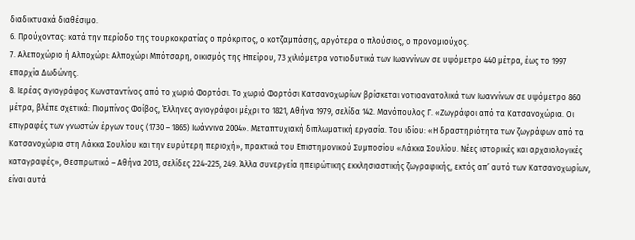διαδικτυακά διαθέσιμο.
6. Προύχοντας: κατά την περίοδο της τουρκοκρατίας ο πρόκριτος, ο κοτζαμπάσης, αργότερα ο πλούσιος, ο προνομιούχος.
7. Αλεποχώριο ή Αλποχώρι: Αλποχώρι Μπότσαρη, οικισμός της Ηπείρου, 73 χιλιόμετρα νοτιοδυτικά των Ιωαννίνων σε υψόμετρο 440 μέτρα, έως το 1997 επαρχία Δωδώνης.
8. Ιερέας αγιογράφος Κωνσταντίνος από το χωριό Φορτόσι. Το χωριό Φορτόσι Κατσανοχωρίων βρίσκεται νοτιοανατολικά των Ιωαννίνων σε υψόμετρο 860 μέτρα, βλέπε σχετικά: Πιομπίνος Φοίβος, Έλληνες αγιογράφοι μέχρι το 1821, Αθήνα 1979, σελίδα 142. Μανόπουλος Γ. «Ζωγράφοι από τα Κατσανοχώρια. Οι επιγραφές των γνωστών έργων τους (1730 – 1865) Ιωάννινα 2004». Μεταπτυχιακή διπλωματική εργασία. Του ιδίου: «Η δραστηριότητα των ζωγράφων από τα Κατσανοχώρια στη Λάκκα Σουλίου και την ευρύτερη περιοχή», πρακτικά του Επιστημονικού Συμποσίου «Λάκκα Σουλίου. Νέες ιστορικές και αρχαιολογικές καταγραφές», Θεσπρωτικό – Αθήνα 2013, σελίδες 224-225, 249. Άλλα συνεργεία ηπειρώτικης εκκλησιαστικής ζωγραφικής, εκτός απ’ αυτό των Κατσανοχωρίων, είναι αυτά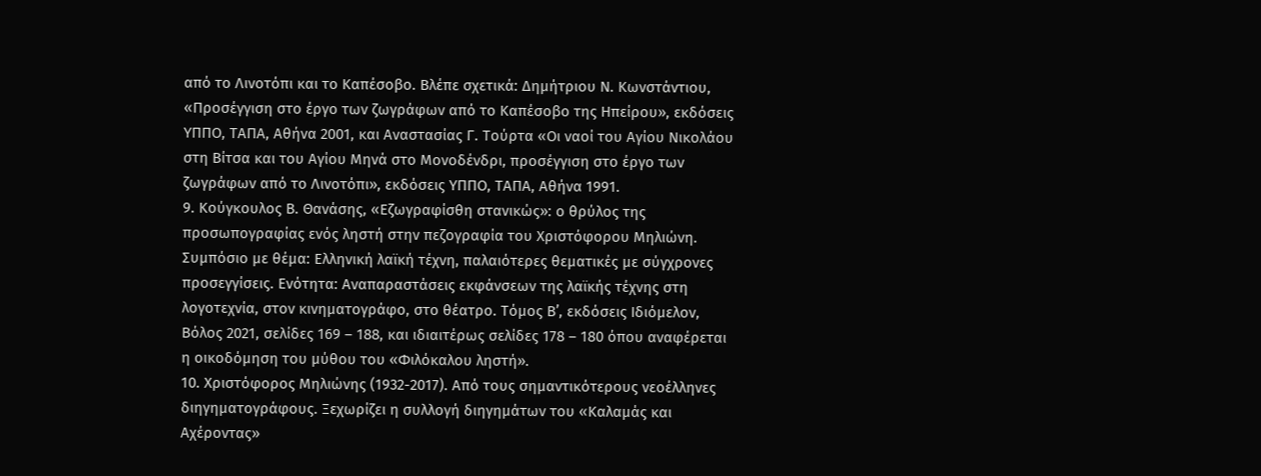από το Λινοτόπι και το Καπέσοβο. Βλέπε σχετικά: Δημήτριου Ν. Κωνστάντιου, «Προσέγγιση στο έργο των ζωγράφων από το Καπέσοβο της Ηπείρου», εκδόσεις ΥΠΠΟ, ΤΑΠΑ, Αθήνα 2001, και Αναστασίας Γ. Τούρτα «Οι ναοί του Αγίου Νικολάου στη Βίτσα και του Αγίου Μηνά στο Μονοδένδρι, προσέγγιση στο έργο των ζωγράφων από το Λινοτόπι», εκδόσεις ΥΠΠΟ, ΤΑΠΑ, Αθήνα 1991.
9. Κούγκουλος Β. Θανάσης, «Εζωγραφίσθη στανικώς»: ο θρύλος της προσωπογραφίας ενός ληστή στην πεζογραφία του Χριστόφορου Μηλιώνη. Συμπόσιο με θέμα: Ελληνική λαϊκή τέχνη, παλαιότερες θεματικές με σύγχρονες προσεγγίσεις. Ενότητα: Αναπαραστάσεις εκφάνσεων της λαϊκής τέχνης στη λογοτεχνία, στον κινηματογράφο, στο θέατρο. Τόμος Β’, εκδόσεις Ιδιόμελον, Βόλος 2021, σελίδες 169 – 188, και ιδιαιτέρως σελίδες 178 – 180 όπου αναφέρεται η οικοδόμηση του μύθου του «Φιλόκαλου ληστή».
10. Χριστόφορος Μηλιώνης (1932-2017). Από τους σημαντικότερους νεοέλληνες διηγηματογράφους. Ξεχωρίζει η συλλογή διηγημάτων του «Καλαμάς και Αχέροντας»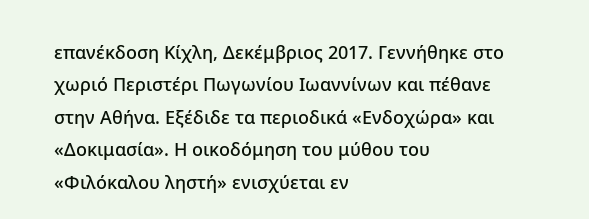επανέκδοση Κίχλη, Δεκέμβριος 2017. Γεννήθηκε στο χωριό Περιστέρι Πωγωνίου Ιωαννίνων και πέθανε στην Αθήνα. Εξέδιδε τα περιοδικά «Ενδοχώρα» και «Δοκιμασία». Η οικοδόμηση του μύθου του «Φιλόκαλου ληστή» ενισχύεται εν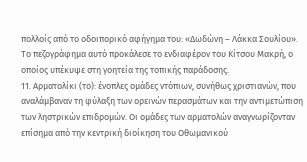πολλοίς από το οδοιπορικό αφήγημα του: «Δωδώνη – Λάκκα Σουλίου». Το πεζογράφημα αυτό προκάλεσε το ενδιαφέρον του Κίτσου Μακρή, ο οποίος υπέκυψε στη γοητεία της τοπικής παράδοσης.
11. Αρματολίκι (το): ένοπλες ομάδες ντόπιων, συνήθως χριστιανών, που αναλάμβαναν τη φύλαξη των ορεινών περασμάτων και την αντιμετώπιση των ληστρικών επιδρομών. Οι ομάδες των αρματολών αναγνωρίζονταν επίσημα από την κεντρική διοίκηση του Οθωμανικού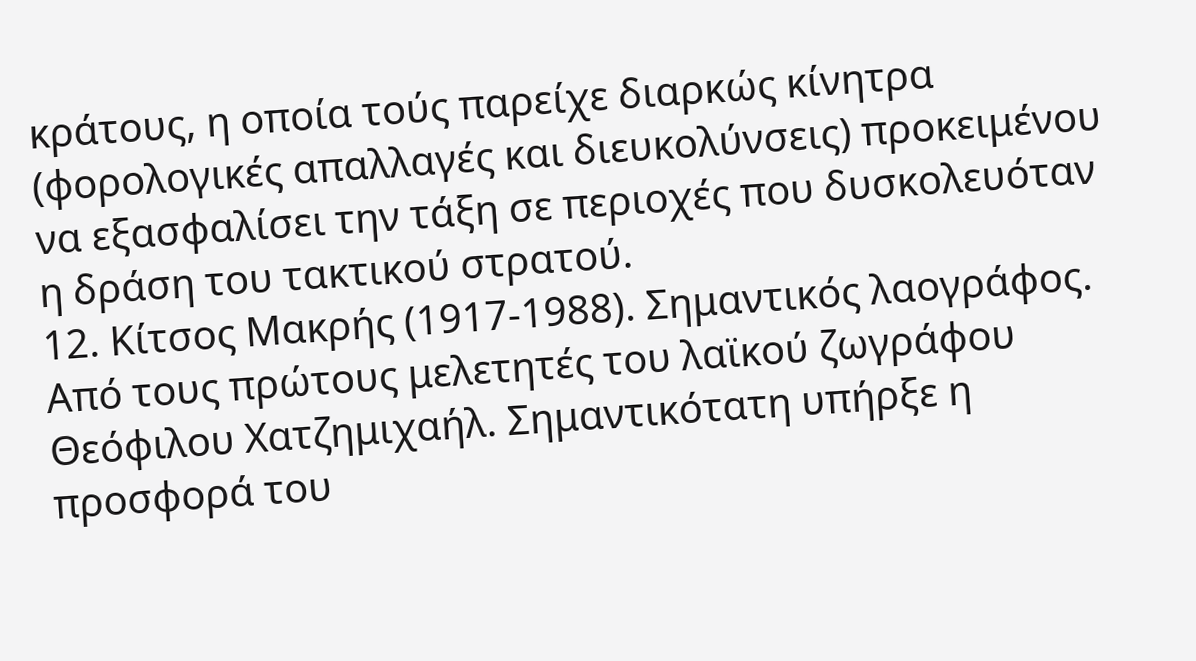κράτους, η οποία τούς παρείχε διαρκώς κίνητρα (φορολογικές απαλλαγές και διευκολύνσεις) προκειμένου να εξασφαλίσει την τάξη σε περιοχές που δυσκολευόταν η δράση του τακτικού στρατού.
12. Κίτσος Μακρής (1917-1988). Σημαντικός λαογράφος. Από τους πρώτους μελετητές του λαϊκού ζωγράφου Θεόφιλου Χατζημιχαήλ. Σημαντικότατη υπήρξε η προσφορά του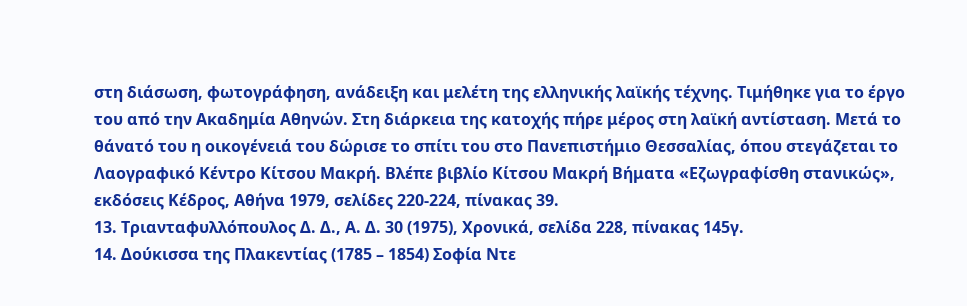στη διάσωση, φωτογράφηση, ανάδειξη και μελέτη της ελληνικής λαϊκής τέχνης. Τιμήθηκε για το έργο του από την Ακαδημία Αθηνών. Στη διάρκεια της κατοχής πήρε μέρος στη λαϊκή αντίσταση. Μετά το θάνατό του η οικογένειά του δώρισε το σπίτι του στο Πανεπιστήμιο Θεσσαλίας, όπου στεγάζεται το Λαογραφικό Κέντρο Κίτσου Μακρή. Βλέπε βιβλίο Κίτσου Μακρή Βήματα «Εζωγραφίσθη στανικώς», εκδόσεις Κέδρος, Αθήνα 1979, σελίδες 220-224, πίνακας 39.
13. Τριανταφυλλόπουλος Δ. Δ., Α. Δ. 30 (1975), Χρονικά, σελίδα 228, πίνακας 145γ.
14. Δούκισσα της Πλακεντίας (1785 – 1854) Σοφία Ντε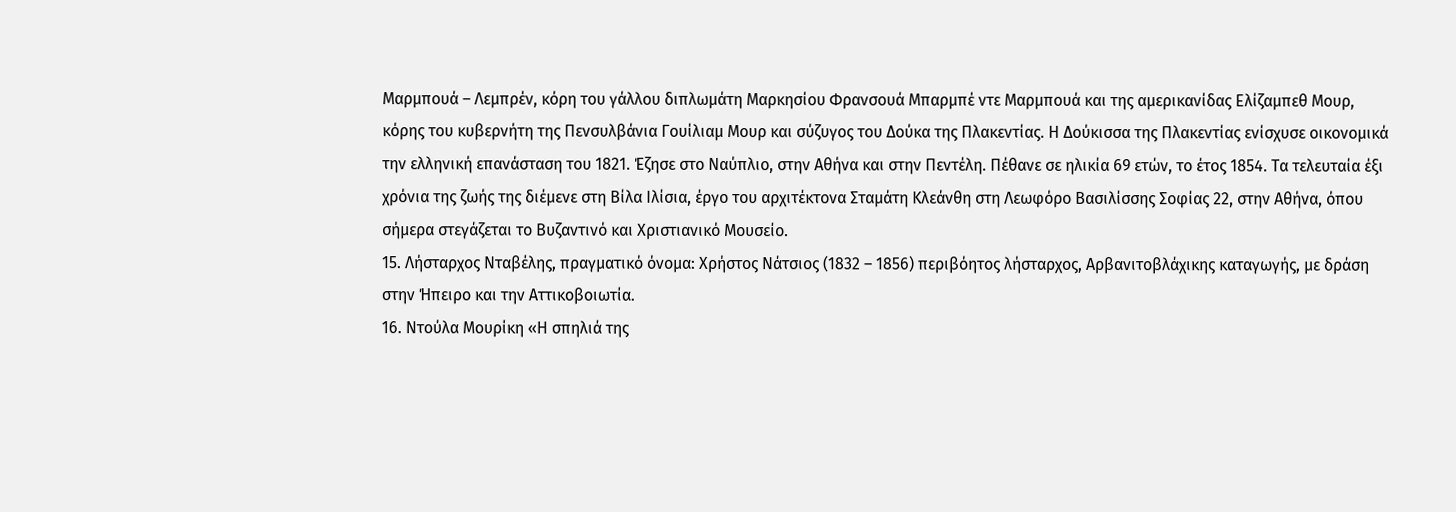Μαρμπουά – Λεμπρέν, κόρη του γάλλου διπλωμάτη Μαρκησίου Φρανσουά Μπαρμπέ ντε Μαρμπουά και της αμερικανίδας Ελίζαμπεθ Μουρ, κόρης του κυβερνήτη της Πενσυλβάνια Γουίλιαμ Μουρ και σύζυγος του Δούκα της Πλακεντίας. Η Δούκισσα της Πλακεντίας ενίσχυσε οικονομικά την ελληνική επανάσταση του 1821. Έζησε στο Ναύπλιο, στην Αθήνα και στην Πεντέλη. Πέθανε σε ηλικία 69 ετών, το έτος 1854. Τα τελευταία έξι χρόνια της ζωής της διέμενε στη Βίλα Ιλίσια, έργο του αρχιτέκτονα Σταμάτη Κλεάνθη στη Λεωφόρο Βασιλίσσης Σοφίας 22, στην Αθήνα, όπου σήμερα στεγάζεται το Βυζαντινό και Χριστιανικό Μουσείο.
15. Λήσταρχος Νταβέλης, πραγματικό όνομα: Χρήστος Νάτσιος (1832 – 1856) περιβόητος λήσταρχος, Αρβανιτοβλάχικης καταγωγής, με δράση στην Ήπειρο και την Αττικοβοιωτία.
16. Ντούλα Μουρίκη «Η σπηλιά της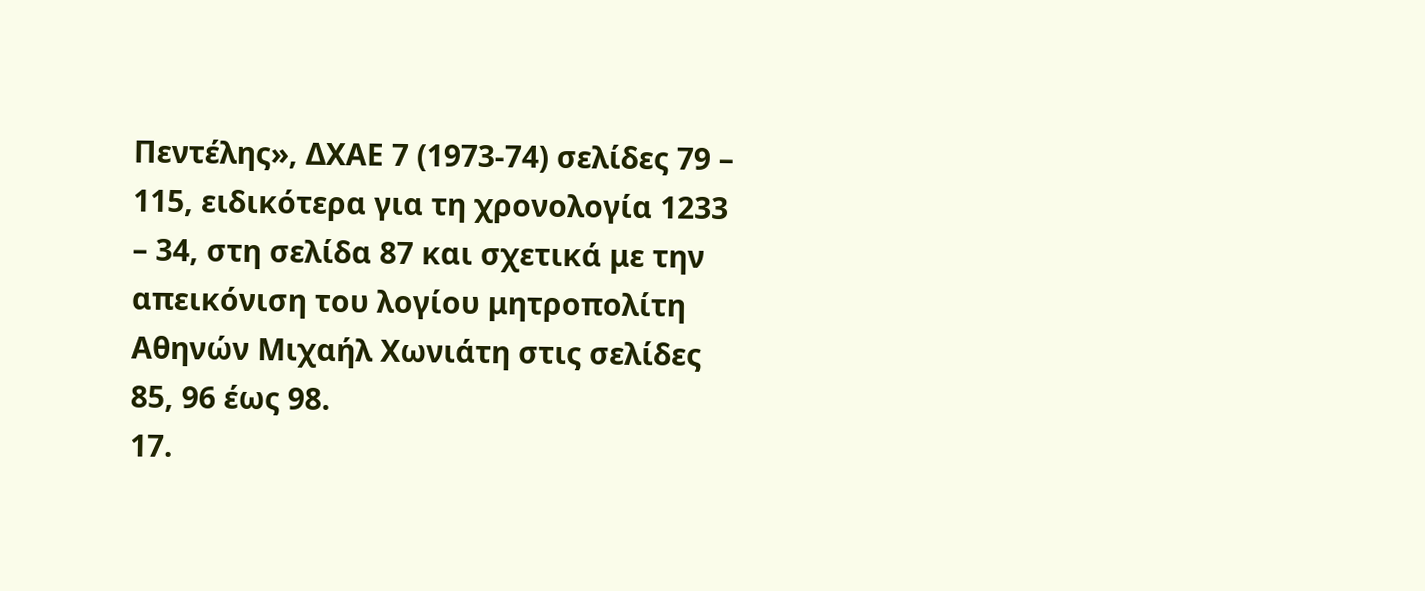Πεντέλης», ΔΧΑΕ 7 (1973-74) σελίδες 79 – 115, ειδικότερα για τη χρονολογία 1233 – 34, στη σελίδα 87 και σχετικά με την απεικόνιση του λογίου μητροπολίτη Αθηνών Μιχαήλ Χωνιάτη στις σελίδες 85, 96 έως 98.
17.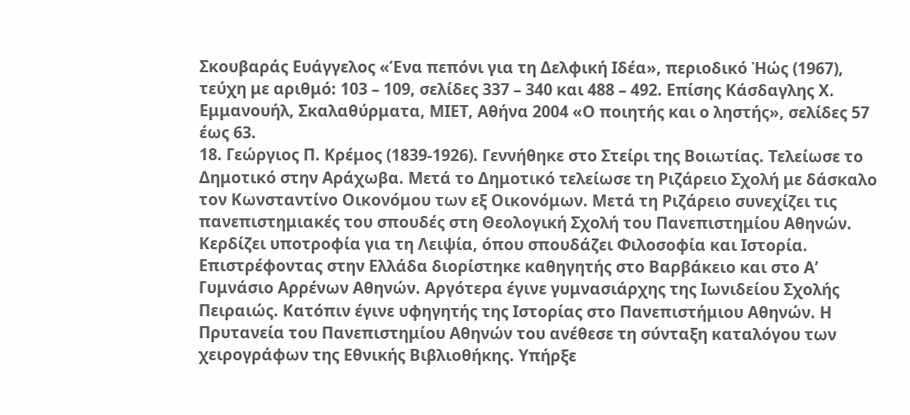Σκουβαράς Ευάγγελος «Ένα πεπόνι για τη Δελφική Ιδέα», περιοδικό Ἠώς (1967), τεύχη με αριθμό: 103 – 109, σελίδες 337 – 340 και 488 – 492. Επίσης Κάσδαγλης Χ. Εμμανουήλ, Σκαλαθύρματα, ΜΙΕΤ, Αθήνα 2004 «Ο ποιητής και ο ληστής», σελίδες 57 έως 63.
18. Γεώργιος Π. Κρέμος (1839-1926). Γεννήθηκε στο Στείρι της Βοιωτίας. Τελείωσε το Δημοτικό στην Αράχωβα. Μετά το Δημοτικό τελείωσε τη Ριζάρειο Σχολή με δάσκαλο τον Κωνσταντίνο Οικονόμου των εξ Οικονόμων. Μετά τη Ριζάρειο συνεχίζει τις πανεπιστημιακές του σπουδές στη Θεολογική Σχολή του Πανεπιστημίου Αθηνών. Κερδίζει υποτροφία για τη Λειψία, όπου σπουδάζει Φιλοσοφία και Ιστορία. Επιστρέφοντας στην Ελλάδα διορίστηκε καθηγητής στο Βαρβάκειο και στο Α’ Γυμνάσιο Αρρένων Αθηνών. Αργότερα έγινε γυμνασιάρχης της Ιωνιδείου Σχολής Πειραιώς. Κατόπιν έγινε υφηγητής της Ιστορίας στο Πανεπιστήμιου Αθηνών. Η Πρυτανεία του Πανεπιστημίου Αθηνών του ανέθεσε τη σύνταξη καταλόγου των χειρογράφων της Εθνικής Βιβλιοθήκης. Υπήρξε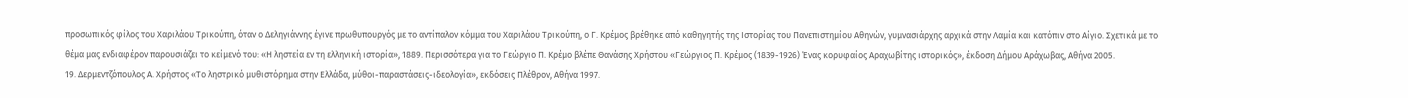προσωπικός φίλος του Χαριλάου Τρικούπη, όταν ο Δεληγιάννης έγινε πρωθυπουργός με το αντίπαλον κόμμα του Χαριλάου Τρικούπη, ο Γ. Κρέμος βρέθηκε από καθηγητής της Ιστορίας του Πανεπιστημίου Αθηνών, γυμνασιάρχης αρχικά στην Λαμία και κατόπιν στο Αίγιο. Σχετικά με το θέμα μας ενδιαφέρον παρουσιάζει το κείμενό του: «Η ληστεία εν τη ελληνική ιστορία», 1889. Περισσότερα για το Γεώργιο Π. Κρέμο βλέπε Θανάσης Χρήστου «Γεώργιος Π. Κρέμος (1839-1926) Ένας κορυφαίος Αραχωβίτης ιστορικός», έκδοση Δήμου Αράχωβας, Αθήνα 2005.
19. Δερμεντζόπουλος Α. Χρήστος «Το ληστρικό μυθιστόρημα στην Ελλάδα, μύθοι-παραστάσεις-ιδεολογία», εκδόσεις Πλέθρον, Αθήνα 1997.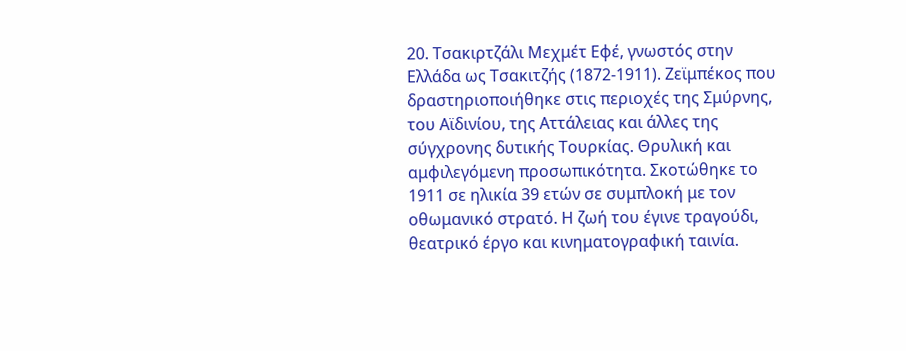20. Τσακιρτζάλι Μεχμέτ Εφέ, γνωστός στην Ελλάδα ως Τσακιτζής (1872-1911). Ζεϊμπέκος που δραστηριοποιήθηκε στις περιοχές της Σμύρνης, του Αϊδινίου, της Αττάλειας και άλλες της σύγχρονης δυτικής Τουρκίας. Θρυλική και αμφιλεγόμενη προσωπικότητα. Σκοτώθηκε το 1911 σε ηλικία 39 ετών σε συμπλοκή με τον οθωμανικό στρατό. Η ζωή του έγινε τραγούδι, θεατρικό έργο και κινηματογραφική ταινία.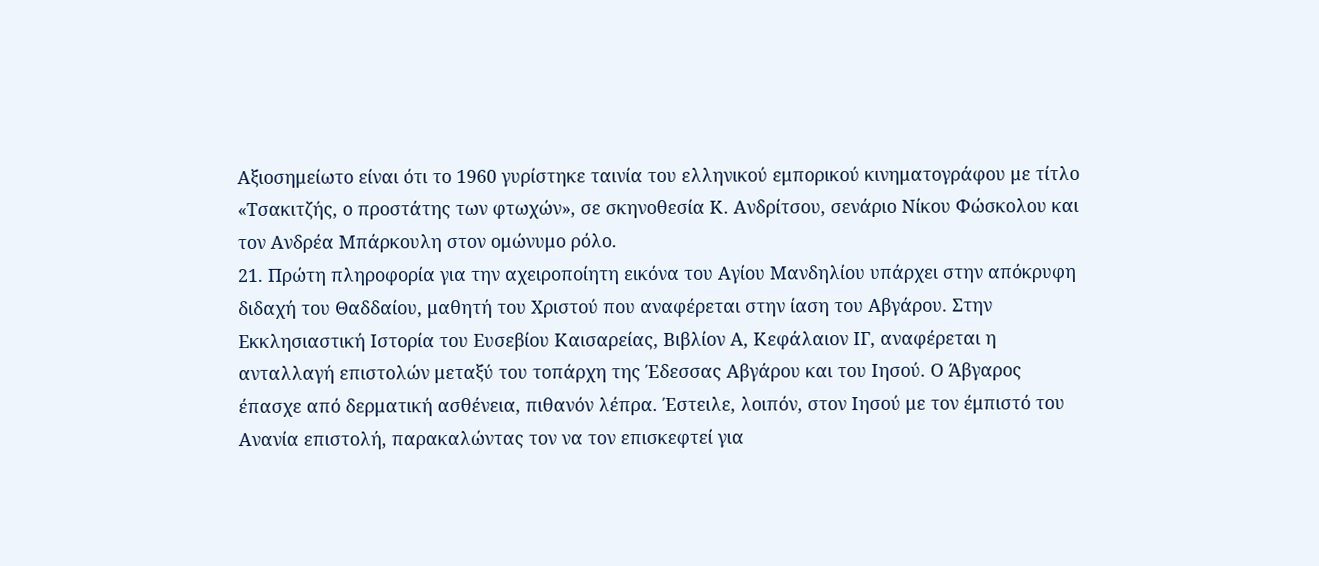Αξιοσημείωτο είναι ότι το 1960 γυρίστηκε ταινία του ελληνικού εμπορικού κινηματογράφου με τίτλο «Τσακιτζής, ο προστάτης των φτωχών», σε σκηνοθεσία Κ. Ανδρίτσου, σενάριο Νίκου Φώσκολου και τον Ανδρέα Μπάρκουλη στον ομώνυμο ρόλο.
21. Πρώτη πληροφορία για την αχειροποίητη εικόνα του Αγίου Μανδηλίου υπάρχει στην απόκρυφη διδαχή του Θαδδαίου, μαθητή του Χριστού που αναφέρεται στην ίαση του Αβγάρου. Στην Εκκλησιαστική Ιστορία του Ευσεβίου Καισαρείας, Βιβλίον Α, Κεφάλαιον ΙΓ, αναφέρεται η ανταλλαγή επιστολών μεταξύ του τοπάρχη της Έδεσσας Αβγάρου και του Ιησού. Ο Άβγαρος έπασχε από δερματική ασθένεια, πιθανόν λέπρα. Έστειλε, λοιπόν, στον Ιησού με τον έμπιστό του Ανανία επιστολή, παρακαλώντας τον να τον επισκεφτεί για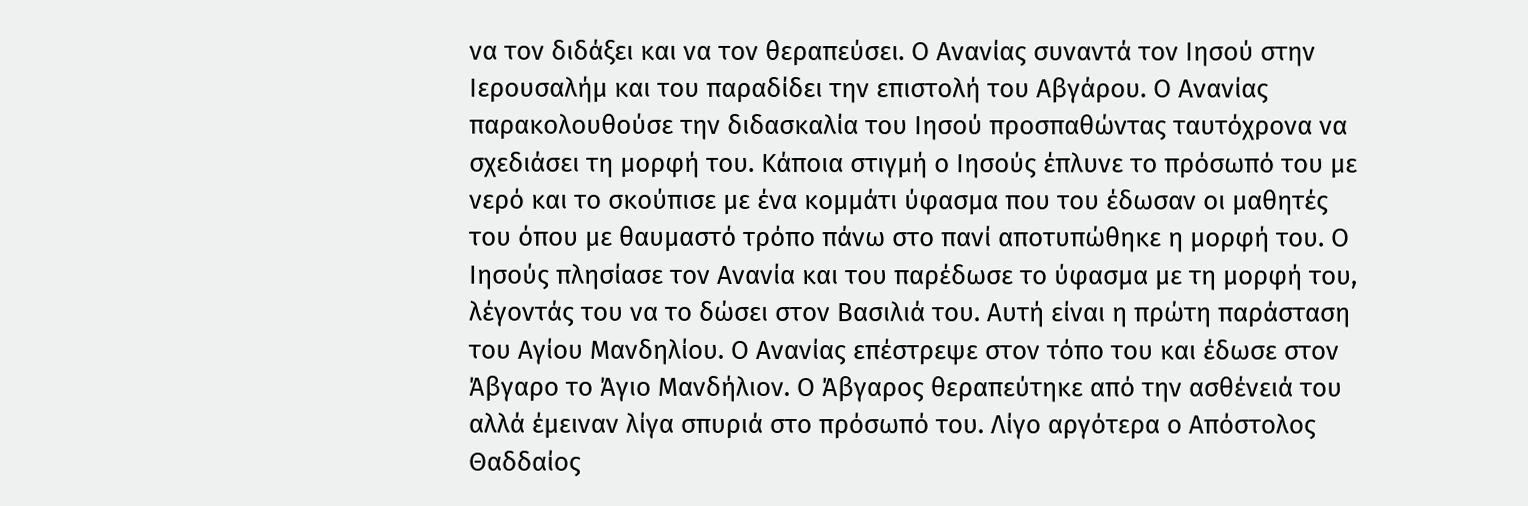να τον διδάξει και να τον θεραπεύσει. Ο Ανανίας συναντά τον Ιησού στην Ιερουσαλήμ και του παραδίδει την επιστολή του Αβγάρου. Ο Ανανίας παρακολουθούσε την διδασκαλία του Ιησού προσπαθώντας ταυτόχρονα να σχεδιάσει τη μορφή του. Κάποια στιγμή ο Ιησούς έπλυνε το πρόσωπό του με νερό και το σκούπισε με ένα κομμάτι ύφασμα που του έδωσαν οι μαθητές του όπου με θαυμαστό τρόπο πάνω στο πανί αποτυπώθηκε η μορφή του. Ο Ιησούς πλησίασε τον Ανανία και του παρέδωσε το ύφασμα με τη μορφή του, λέγοντάς του να το δώσει στον Βασιλιά του. Αυτή είναι η πρώτη παράσταση του Αγίου Μανδηλίου. Ο Ανανίας επέστρεψε στον τόπο του και έδωσε στον Άβγαρο το Άγιο Μανδήλιον. Ο Άβγαρος θεραπεύτηκε από την ασθένειά του αλλά έμειναν λίγα σπυριά στο πρόσωπό του. Λίγο αργότερα ο Απόστολος Θαδδαίος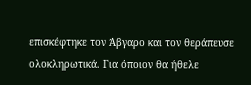επισκέφτηκε τον Άβγαρο και τον θεράπευσε ολοκληρωτικά. Για όποιον θα ήθελε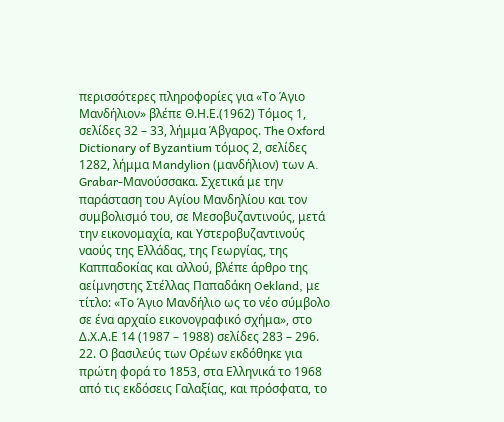περισσότερες πληροφορίες για «Το Άγιο Μανδήλιον» βλέπε Θ.Η.Ε.(1962) Τόμος 1, σελίδες 32 – 33, λήμμα Άβγαρος. The Oxford Dictionary of Byzantium τόμος 2, σελίδες 1282, λήμμα Mandylion (μανδήλιον) των A. Grabar-Μανούσσακα. Σχετικά με την παράσταση του Αγίου Μανδηλίου και τον συμβολισμό του, σε Μεσοβυζαντινούς, μετά την εικονομαχία, και Υστεροβυζαντινούς ναούς της Ελλάδας, της Γεωργίας, της Καππαδοκίας και αλλού, βλέπε άρθρο της αείμνηστης Στέλλας Παπαδάκη Oekland, με τίτλο: «Το Άγιο Μανδήλιο ως το νέο σύμβολο σε ένα αρχαίο εικονογραφικό σχήμα», στο Δ.Χ.Α.Ε 14 (1987 – 1988) σελίδες 283 – 296.
22. Ο βασιλεύς των Ορέων εκδόθηκε για πρώτη φορά το 1853, στα Ελληνικά το 1968 από τις εκδόσεις Γαλαξίας, και πρόσφατα, το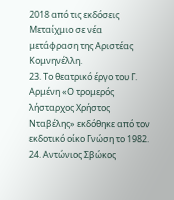2018 από τις εκδόσεις Μεταίχμιο σε νέα μετάφραση της Αριστέας Κομνηνέλλη.
23. Το θεατρικό έργο του Γ. Αρμένη «Ο τρομερός λήσταρχος Χρήστος Νταβέλης» εκδόθηκε από τον εκδοτικό οίκο Γνώση το 1982.
24. Αντώνιος Σβώκος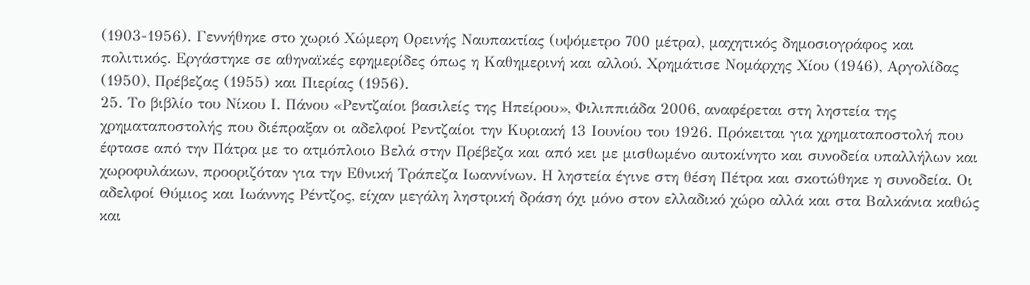(1903-1956). Γεννήθηκε στο χωριό Χώμερη Ορεινής Ναυπακτίας (υψόμετρο 700 μέτρα), μαχητικός δημοσιογράφος και πολιτικός. Εργάστηκε σε αθηναϊκές εφημερίδες όπως η Καθημερινή και αλλού. Χρημάτισε Νομάρχης Χίου (1946), Αργολίδας (1950), Πρέβεζας (1955) και Πιερίας (1956).
25. Το βιβλίο του Νίκου Ι. Πάνου «Ρεντζαίοι βασιλείς της Ηπείρου», Φιλιππιάδα 2006, αναφέρεται στη ληστεία της χρηματαποστολής που διέπραξαν οι αδελφοί Ρεντζαίοι την Κυριακή 13 Ιουνίου του 1926. Πρόκειται για χρηματαποστολή που έφτασε από την Πάτρα με το ατμόπλοιο Βελά στην Πρέβεζα και από κει με μισθωμένο αυτοκίνητο και συνοδεία υπαλλήλων και χωροφυλάκων, προοριζόταν για την Εθνική Τράπεζα Ιωαννίνων. Η ληστεία έγινε στη θέση Πέτρα και σκοτώθηκε η συνοδεία. Οι αδελφοί Θύμιος και Ιωάννης Ρέντζος, είχαν μεγάλη ληστρική δράση όχι μόνο στον ελλαδικό χώρο αλλά και στα Βαλκάνια καθώς και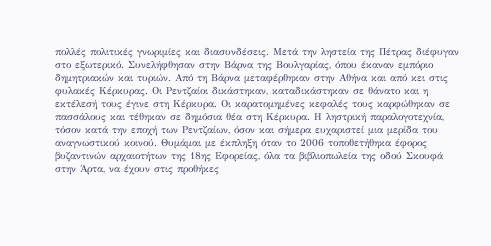πολλές πολιτικές γνωριμίες και διασυνδέσεις. Μετά την ληστεία της Πέτρας διέφυγαν στο εξωτερικό. Συνελήφθησαν στην Βάρνα της Βουλγαρίας, όπου έκαναν εμπόριο δημητριακών και τυριών. Από τη Βάρνα μεταφέρθηκαν στην Αθήνα και από κει στις φυλακές Κέρκυρας. Οι Ρεντζαίοι δικάστηκαν, καταδικάστηκαν σε θάνατο και η εκτέλεσή τους έγινε στη Κέρκυρα. Οι καρατομημένες κεφαλές τους καρφώθηκαν σε πασσάλους και τέθηκαν σε δημόσια θέα στη Κέρκυρα. Η ληστρική παραλογοτεχνία, τόσον κατά την εποχή των Ρεντζαίων, όσον και σήμερα ευχαριστεί μια μερίδα του αναγνωστικού κοινού. Θυμάμαι με έκπληξη όταν το 2006 τοποθετήθηκα έφορος βυζαντινών αρχαιοτήτων της 18ης Εφορείας, όλα τα βιβλιοπωλεία της οδού Σκουφά στην Άρτα, να έχουν στις προθήκες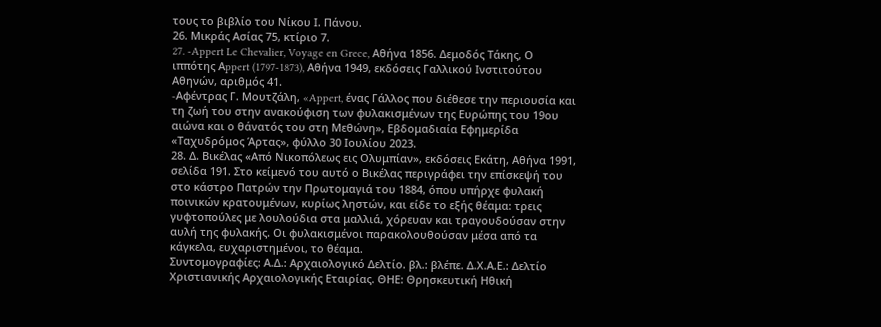τους το βιβλίο του Νίκου Ι. Πάνου.
26. Μικράς Ασίας 75, κτίριο 7.
27. -Appert Le Chevalier, Voyage en Grece, Αθήνα 1856. Δεμοδός Τάκης, Ο ιππότης Αppert (1797-1873), Αθήνα 1949, εκδόσεις Γαλλικού Ινστιτούτου Αθηνών, αριθμός 41.
-Aφέντρας Γ. Μουτζάλη, «Appert, ένας Γάλλος που διέθεσε την περιουσία και τη ζωή του στην ανακούφιση των φυλακισμένων της Ευρώπης του 19ου αιώνα και ο θάνατός του στη Μεθώνη», Εβδομαδιαία Εφημερίδα «Ταχυδρόμος Άρτας», φύλλο 30 Ιουλίου 2023.
28. Δ. Βικέλας «Από Νικοπόλεως εις Ολυμπίαν», εκδόσεις Εκάτη, Αθήνα 1991, σελίδα 191. Στο κείμενό του αυτό ο Βικέλας περιγράφει την επίσκεψή του στο κάστρο Πατρών την Πρωτομαγιά του 1884, όπου υπήρχε φυλακή ποινικών κρατουμένων, κυρίως ληστών, και είδε το εξής θέαμα: τρεις γυφτοπούλες με λουλούδια στα μαλλιά, χόρευαν και τραγουδούσαν στην αυλή της φυλακής. Οι φυλακισμένοι παρακολουθούσαν μέσα από τα κάγκελα, ευχαριστημένοι, το θέαμα.
Συντομογραφίες: Α.Δ.: Αρχαιολογικό Δελτίο. βλ.: βλέπε. Δ.Χ.Α.Ε.: Δελτίο Χριστιανικής Αρχαιολογικής Εταιρίας. ΘΗΕ: Θρησκευτική Ηθική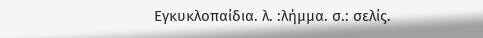Εγκυκλοπαίδια. λ. :λήμμα. σ.: σελίς.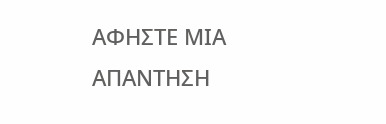ΑΦΗΣΤΕ ΜΙΑ ΑΠΑΝΤΗΣΗ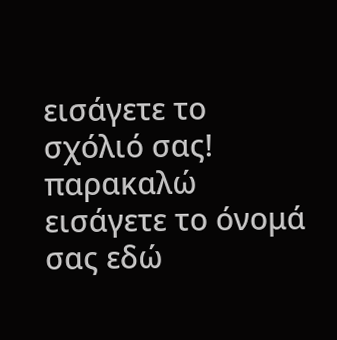εισάγετε το σχόλιό σας!
παρακαλώ εισάγετε το όνομά σας εδώ